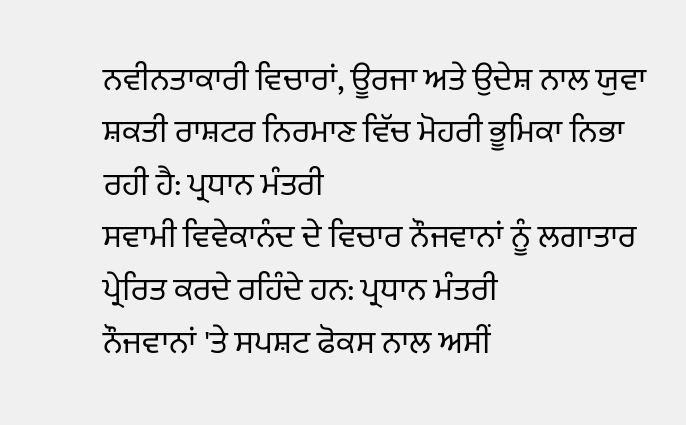ਨਵੀਨਤਾਕਾਰੀ ਵਿਚਾਰਾਂ, ਊਰਜਾ ਅਤੇ ਉਦੇਸ਼ ਨਾਲ ਯੁਵਾ ਸ਼ਕਤੀ ਰਾਸ਼ਟਰ ਨਿਰਮਾਣ ਵਿੱਚ ਮੋਹਰੀ ਭੂਮਿਕਾ ਨਿਭਾ ਰਹੀ ਹੈ: ਪ੍ਰਧਾਨ ਮੰਤਰੀ
ਸਵਾਮੀ ਵਿਵੇਕਾਨੰਦ ਦੇ ਵਿਚਾਰ ਨੌਜਵਾਨਾਂ ਨੂੰ ਲਗਾਤਾਰ ਪ੍ਰੇਰਿਤ ਕਰਦੇ ਰਹਿੰਦੇ ਹਨ: ਪ੍ਰਧਾਨ ਮੰਤਰੀ
ਨੌਜਵਾਨਾਂ 'ਤੇ ਸਪਸ਼ਟ ਫੋਕਸ ਨਾਲ ਅਸੀਂ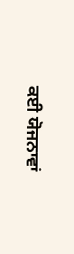ਕਈ ਯੋਜਨਾਵਾਂ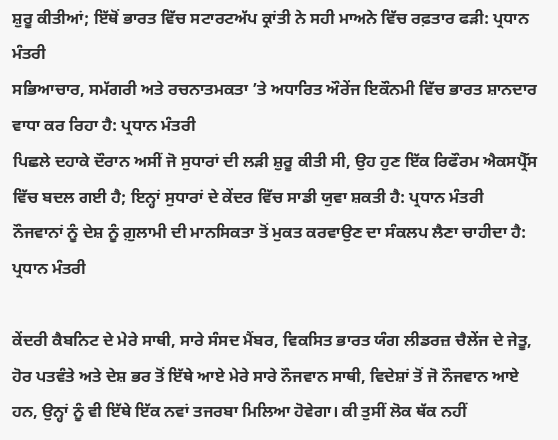ਸ਼ੁਰੂ ਕੀਤੀਆਂ; ਇੱਥੋਂ ਭਾਰਤ ਵਿੱਚ ਸਟਾਰਟਅੱਪ ਕ੍ਰਾਂਤੀ ਨੇ ਸਹੀ ਮਾਅਨੇ ਵਿੱਚ ਰਫ਼ਤਾਰ ਫੜੀ: ਪ੍ਰਧਾਨ ਮੰਤਰੀ
ਸਭਿਆਚਾਰ, ਸਮੱਗਰੀ ਅਤੇ ਰਚਨਾਤਮਕਤਾ ’ਤੇ ਅਧਾਰਿਤ ਔਰੇਂਜ ਇਕੌਨਮੀ ਵਿੱਚ ਭਾਰਤ ਸ਼ਾਨਦਾਰ ਵਾਧਾ ਕਰ ਰਿਹਾ ਹੈ: ਪ੍ਰਧਾਨ ਮੰਤਰੀ
ਪਿਛਲੇ ਦਹਾਕੇ ਦੌਰਾਨ ਅਸੀਂ ਜੋ ਸੁਧਾਰਾਂ ਦੀ ਲੜੀ ਸ਼ੁਰੂ ਕੀਤੀ ਸੀ, ਉਹ ਹੁਣ ਇੱਕ ਰਿਫੌਰਮ ਐਕਸਪ੍ਰੈੱਸ ਵਿੱਚ ਬਦਲ ਗਈ ਹੈ; ਇਨ੍ਹਾਂ ਸੁਧਾਰਾਂ ਦੇ ਕੇਂਦਰ ਵਿੱਚ ਸਾਡੀ ਯੁਵਾ ਸ਼ਕਤੀ ਹੈ: ਪ੍ਰਧਾਨ ਮੰਤਰੀ
ਨੌਜਵਾਨਾਂ ਨੂੰ ਦੇਸ਼ ਨੂੰ ਗ਼ੁਲਾਮੀ ਦੀ ਮਾਨਸਿਕਤਾ ਤੋਂ ਮੁਕਤ ਕਰਵਾਉਣ ਦਾ ਸੰਕਲਪ ਲੈਣਾ ਚਾਹੀਦਾ ਹੈ: ਪ੍ਰਧਾਨ ਮੰਤਰੀ

ਕੇਂਦਰੀ ਕੈਬਨਿਟ ਦੇ ਮੇਰੇ ਸਾਥੀ, ਸਾਰੇ ਸੰਸਦ ਮੈਂਬਰ, ਵਿਕਸਿਤ ਭਾਰਤ ਯੰਗ ਲੀਡਰਜ਼ ਚੈਲੇਂਜ ਦੇ ਜੇਤੂ, ਹੋਰ ਪਤਵੰਤੇ ਅਤੇ ਦੇਸ਼ ਭਰ ਤੋਂ ਇੱਥੇ ਆਏ ਮੇਰੇ ਸਾਰੇ ਨੌਜਵਾਨ ਸਾਥੀ, ਵਿਦੇਸ਼ਾਂ ਤੋਂ ਜੋ ਨੌਜਵਾਨ ਆਏ ਹਨ, ਉਨ੍ਹਾਂ ਨੂੰ ਵੀ ਇੱਥੇ ਇੱਕ ਨਵਾਂ ਤਜਰਬਾ ਮਿਲਿਆ ਹੋਵੇਗਾ। ਕੀ ਤੁਸੀਂ ਲੋਕ ਥੱਕ ਨਹੀਂ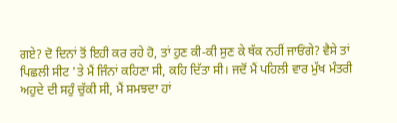ਗਏ? ਦੋ ਦਿਨਾਂ ਤੋਂ ਇਹੀ ਕਰ ਰਹੇ ਹੋ, ਤਾਂ ਹੁਣ ਕੀ-ਕੀ ਸੁਣ ਕੇ ਥੱਕ ਨਹੀਂ ਜਾਓਂਗੇ? ਵੈਸੇ ਤਾਂ ਪਿਛਲੀ ਸੀਟ 'ਤੇ ਮੈਂ ਜਿੰਨਾਂ ਕਹਿਣਾ ਸੀ, ਕਹਿ ਦਿੱਤਾ ਸੀ। ਜਦੋਂ ਮੈਂ ਪਹਿਲੀ ਵਾਰ ਮੁੱਖ ਮੰਤਰੀ ਅਹੁਦੇ ਦੀ ਸਹੁੰ ਚੁੱਕੀ ਸੀ, ਮੈਂ ਸਮਝਦਾ ਹਾਂ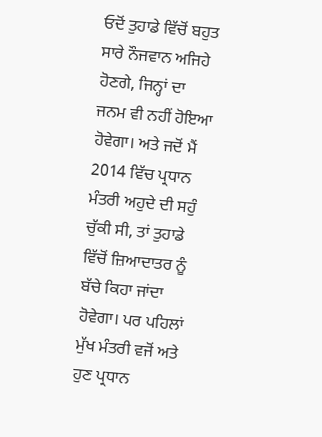ਓਦੋਂ ਤੁਹਾਡੇ ਵਿੱਚੋਂ ਬਹੁਤ ਸਾਰੇ ਨੌਜਵਾਨ ਅਜਿਹੇ ਹੋਣਗੇ, ਜਿਨ੍ਹਾਂ ਦਾ ਜਨਮ ਵੀ ਨਹੀਂ ਹੋਇਆ ਹੋਵੇਗਾ। ਅਤੇ ਜਦੋਂ ਮੈਂ 2014 ਵਿੱਚ ਪ੍ਰਧਾਨ ਮੰਤਰੀ ਅਹੁਦੇ ਦੀ ਸਹੁੰ ਚੁੱਕੀ ਸੀ, ਤਾਂ ਤੁਹਾਡੇ ਵਿੱਚੋਂ ਜ਼ਿਆਦਾਤਰ ਨੂੰ ਬੱਚੇ ਕਿਹਾ ਜਾਂਦਾ ਹੋਵੇਗਾ। ਪਰ ਪਹਿਲਾਂ ਮੁੱਖ ਮੰਤਰੀ ਵਜੋਂ ਅਤੇ ਹੁਣ ਪ੍ਰਧਾਨ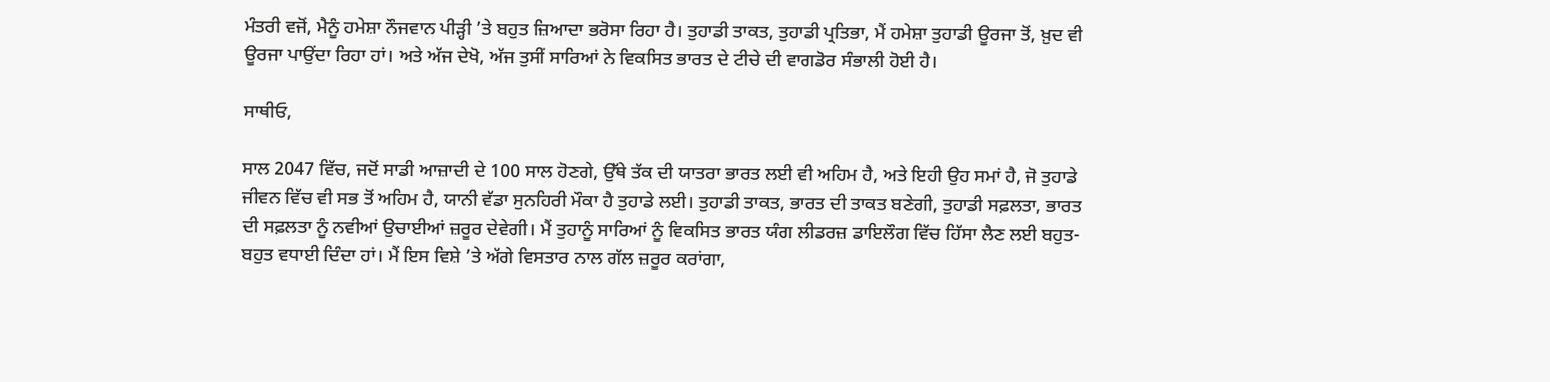ਮੰਤਰੀ ਵਜੋਂ, ਮੈਨੂੰ ਹਮੇਸ਼ਾ ਨੌਜਵਾਨ ਪੀੜ੍ਹੀ ’ਤੇ ਬਹੁਤ ਜ਼ਿਆਦਾ ਭਰੋਸਾ ਰਿਹਾ ਹੈ। ਤੁਹਾਡੀ ਤਾਕਤ, ਤੁਹਾਡੀ ਪ੍ਰਤਿਭਾ, ਮੈਂ ਹਮੇਸ਼ਾ ਤੁਹਾਡੀ ਊਰਜਾ ਤੋਂ, ਖ਼ੁਦ ਵੀ ਊਰਜਾ ਪਾਉਂਦਾ ਰਿਹਾ ਹਾਂ। ਅਤੇ ਅੱਜ ਦੇਖੋ, ਅੱਜ ਤੁਸੀਂ ਸਾਰਿਆਂ ਨੇ ਵਿਕਸਿਤ ਭਾਰਤ ਦੇ ਟੀਚੇ ਦੀ ਵਾਗਡੋਰ ਸੰਭਾਲੀ ਹੋਈ ਹੈ।

ਸਾਥੀਓ,

ਸਾਲ 2047 ਵਿੱਚ, ਜਦੋਂ ਸਾਡੀ ਆਜ਼ਾਦੀ ਦੇ 100 ਸਾਲ ਹੋਣਗੇ, ਉੱਥੇ ਤੱਕ ਦੀ ਯਾਤਰਾ ਭਾਰਤ ਲਈ ਵੀ ਅਹਿਮ ਹੈ, ਅਤੇ ਇਹੀ ਉਹ ਸਮਾਂ ਹੈ, ਜੋ ਤੁਹਾਡੇ ਜੀਵਨ ਵਿੱਚ ਵੀ ਸਭ ਤੋਂ ਅਹਿਮ ਹੈ, ਯਾਨੀ ਵੱਡਾ ਸੁਨਹਿਰੀ ਮੌਕਾ ਹੈ ਤੁਹਾਡੇ ਲਈ। ਤੁਹਾਡੀ ਤਾਕਤ, ਭਾਰਤ ਦੀ ਤਾਕਤ ਬਣੇਗੀ, ਤੁਹਾਡੀ ਸਫ਼ਲਤਾ, ਭਾਰਤ ਦੀ ਸਫ਼ਲਤਾ ਨੂੰ ਨਵੀਆਂ ਉਚਾਈਆਂ ਜ਼ਰੂਰ ਦੇਵੇਗੀ। ਮੈਂ ਤੁਹਾਨੂੰ ਸਾਰਿਆਂ ਨੂੰ ਵਿਕਸਿਤ ਭਾਰਤ ਯੰਗ ਲੀਡਰਜ਼ ਡਾਇਲੌਗ ਵਿੱਚ ਹਿੱਸਾ ਲੈਣ ਲਈ ਬਹੁਤ-ਬਹੁਤ ਵਧਾਈ ਦਿੰਦਾ ਹਾਂ। ਮੈਂ ਇਸ ਵਿਸ਼ੇ ’ਤੇ ਅੱਗੇ ਵਿਸਤਾਰ ਨਾਲ ਗੱਲ ਜ਼ਰੂਰ ਕਰਾਂਗਾ,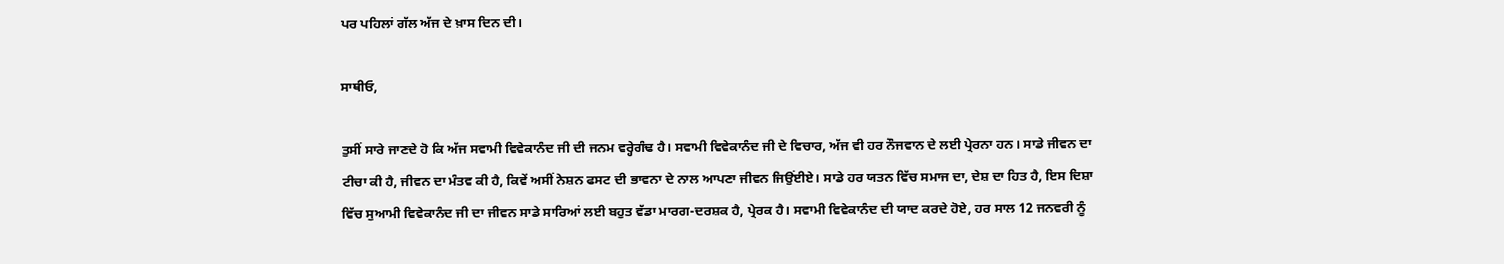ਪਰ ਪਹਿਲਾਂ ਗੱਲ ਅੱਜ ਦੇ ਖ਼ਾਸ ਦਿਨ ਦੀ।

ਸਾਥੀਓ,

ਤੁਸੀਂ ਸਾਰੇ ਜਾਣਦੇ ਹੋ ਕਿ ਅੱਜ ਸਵਾਮੀ ਵਿਵੇਕਾਨੰਦ ਜੀ ਦੀ ਜਨਮ ਵਰ੍ਹੇਗੰਢ ਹੈ। ਸਵਾਮੀ ਵਿਵੇਕਾਨੰਦ ਜੀ ਦੇ ਵਿਚਾਰ, ਅੱਜ ਵੀ ਹਰ ਨੌਜਵਾਨ ਦੇ ਲਈ ਪ੍ਰੇਰਨਾ ਹਨ। ਸਾਡੇ ਜੀਵਨ ਦਾ ਟੀਚਾ ਕੀ ਹੈ, ਜੀਵਨ ਦਾ ਮੰਤਵ ਕੀ ਹੈ, ਕਿਵੇਂ ਅਸੀਂ ਨੇਸ਼ਨ ਫਸਟ ਦੀ ਭਾਵਨਾ ਦੇ ਨਾਲ ਆਪਣਾ ਜੀਵਨ ਜਿਉਂਈਏ। ਸਾਡੇ ਹਰ ਯਤਨ ਵਿੱਚ ਸਮਾਜ ਦਾ, ਦੇਸ਼ ਦਾ ਹਿਤ ਹੈ, ਇਸ ਦਿਸ਼ਾ ਵਿੱਚ ਸੁਆਮੀ ਵਿਵੇਕਾਨੰਦ ਜੀ ਦਾ ਜੀਵਨ ਸਾਡੇ ਸਾਰਿਆਂ ਲਈ ਬਹੁਤ ਵੱਡਾ ਮਾਰਗ-ਦਰਸ਼ਕ ਹੈ, ਪ੍ਰੇਰਕ ਹੈ। ਸਵਾਮੀ ਵਿਵੇਕਾਨੰਦ ਦੀ ਯਾਦ ਕਰਦੇ ਹੋਏ, ਹਰ ਸਾਲ 12 ਜਨਵਰੀ ਨੂੰ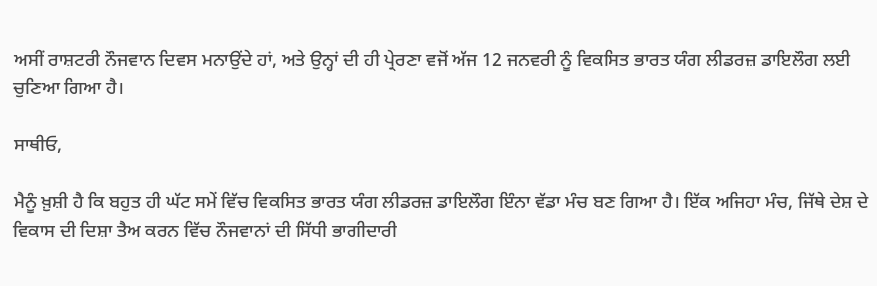ਅਸੀਂ ਰਾਸ਼ਟਰੀ ਨੌਜਵਾਨ ਦਿਵਸ ਮਨਾਉਂਦੇ ਹਾਂ, ਅਤੇ ਉਨ੍ਹਾਂ ਦੀ ਹੀ ਪ੍ਰੇਰਣਾ ਵਜੋਂ ਅੱਜ 12 ਜਨਵਰੀ ਨੂੰ ਵਿਕਸਿਤ ਭਾਰਤ ਯੰਗ ਲੀਡਰਜ਼ ਡਾਇਲੌਗ ਲਈ ਚੁਣਿਆ ਗਿਆ ਹੈ।

ਸਾਥੀਓ,

ਮੈਨੂੰ ਖ਼ੁਸ਼ੀ ਹੈ ਕਿ ਬਹੁਤ ਹੀ ਘੱਟ ਸਮੇਂ ਵਿੱਚ ਵਿਕਸਿਤ ਭਾਰਤ ਯੰਗ ਲੀਡਰਜ਼ ਡਾਇਲੌਗ ਇੰਨਾ ਵੱਡਾ ਮੰਚ ਬਣ ਗਿਆ ਹੈ। ਇੱਕ ਅਜਿਹਾ ਮੰਚ, ਜਿੱਥੇ ਦੇਸ਼ ਦੇ ਵਿਕਾਸ ਦੀ ਦਿਸ਼ਾ ਤੈਅ ਕਰਨ ਵਿੱਚ ਨੌਜਵਾਨਾਂ ਦੀ ਸਿੱਧੀ ਭਾਗੀਦਾਰੀ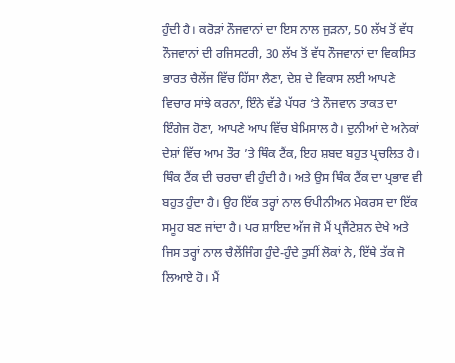ਹੁੰਦੀ ਹੈ। ਕਰੋੜਾਂ ਨੌਜਵਾਨਾਂ ਦਾ ਇਸ ਨਾਲ ਜੁੜਨਾ, 50 ਲੱਖ ਤੋਂ ਵੱਧ ਨੌਜਵਾਨਾਂ ਦੀ ਰਜਿਸਟਰੀ, 30 ਲੱਖ ਤੋਂ ਵੱਧ ਨੌਜਵਾਨਾਂ ਦਾ ਵਿਕਸਿਤ ਭਾਰਤ ਚੈਲੇਂਜ ਵਿੱਚ ਹਿੱਸਾ ਲੈਣਾ, ਦੇਸ਼ ਦੇ ਵਿਕਾਸ ਲਈ ਆਪਣੇ ਵਿਚਾਰ ਸਾਂਝੇ ਕਰਨਾ, ਇੰਨੇ ਵੱਡੇ ਪੱਧਰ ‘ਤੇ ਨੌਜਵਾਨ ਤਾਕਤ ਦਾ ਇੰਗੇਜ ਹੋਣਾ, ਆਪਣੇ ਆਪ ਵਿੱਚ ਬੇਮਿਸਾਲ ਹੈ। ਦੁਨੀਆਂ ਦੇ ਅਨੇਕਾਂ ਦੇਸ਼ਾਂ ਵਿੱਚ ਆਮ ਤੌਰ ’ਤੇ ਥਿੰਕ ਟੈਂਕ, ਇਹ ਸ਼ਬਦ ਬਹੁਤ ਪ੍ਰਚਲਿਤ ਹੈ। ਥਿੰਕ ਟੈਂਕ ਦੀ ਚਰਚਾ ਵੀ ਹੁੰਦੀ ਹੈ। ਅਤੇ ਉਸ ਥਿੰਕ ਟੈਂਕ ਦਾ ਪ੍ਰਭਾਵ ਵੀ ਬਹੁਤ ਹੁੰਦਾ ਹੈ। ਉਹ ਇੱਕ ਤਰ੍ਹਾਂ ਨਾਲ ਓਪੀਨੀਅਨ ਮੇਕਰਸ ਦਾ ਇੱਕ ਸਮੂਹ ਬਣ ਜਾਂਦਾ ਹੈ। ਪਰ ਸ਼ਾਇਦ ਅੱਜ ਜੋ ਮੈਂ ਪ੍ਰਜੈਂਟੇਸ਼ਨ ਦੇਖੇ ਅਤੇ ਜਿਸ ਤਰ੍ਹਾਂ ਨਾਲ ਚੈਲੇਂਜਿੰਗ ਹੁੰਦੇ-ਹੁੰਦੇ ਤੁਸੀਂ ਲੋਕਾਂ ਨੇ, ਇੱਥੇ ਤੱਕ ਜੋ ਲਿਆਏ ਹੋ। ਮੈਂ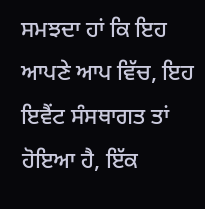ਸਮਝਦਾ ਹਾਂ ਕਿ ਇਹ ਆਪਣੇ ਆਪ ਵਿੱਚ, ਇਹ ਇਵੈਂਟ ਸੰਸਥਾਗਤ ਤਾਂ ਹੋਇਆ ਹੈ, ਇੱਕ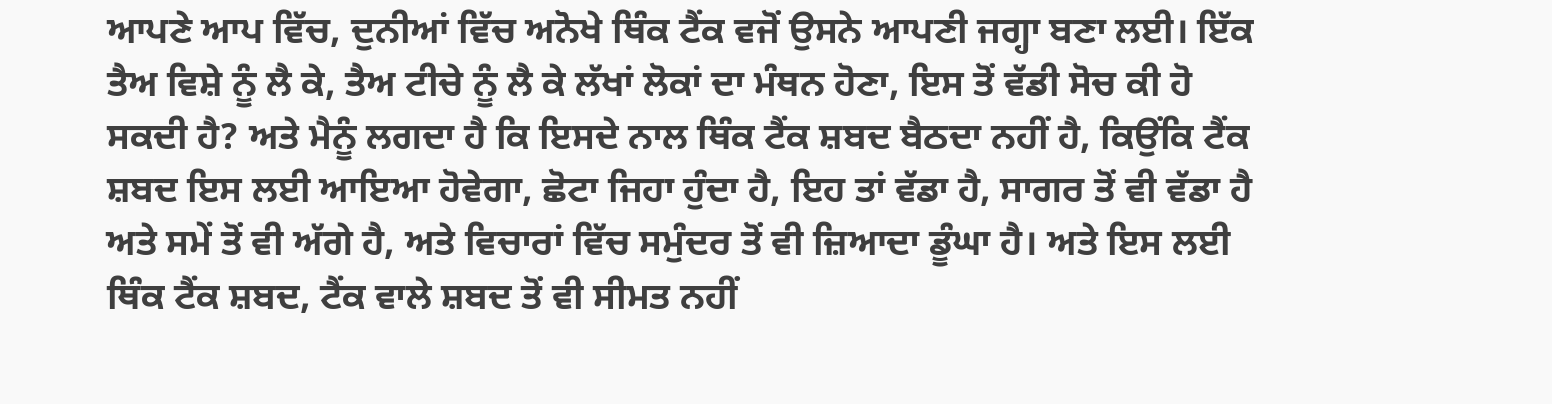ਆਪਣੇ ਆਪ ਵਿੱਚ, ਦੁਨੀਆਂ ਵਿੱਚ ਅਨੋਖੇ ਥਿੰਕ ਟੈਂਕ ਵਜੋਂ ਉਸਨੇ ਆਪਣੀ ਜਗ੍ਹਾ ਬਣਾ ਲਈ। ਇੱਕ ਤੈਅ ਵਿਸ਼ੇ ਨੂੰ ਲੈ ਕੇ, ਤੈਅ ਟੀਚੇ ਨੂੰ ਲੈ ਕੇ ਲੱਖਾਂ ਲੋਕਾਂ ਦਾ ਮੰਥਨ ਹੋਣਾ, ਇਸ ਤੋਂ ਵੱਡੀ ਸੋਚ ਕੀ ਹੋ ਸਕਦੀ ਹੈ? ਅਤੇ ਮੈਨੂੰ ਲਗਦਾ ਹੈ ਕਿ ਇਸਦੇ ਨਾਲ ਥਿੰਕ ਟੈਂਕ ਸ਼ਬਦ ਬੈਠਦਾ ਨਹੀਂ ਹੈ, ਕਿਉਂਕਿ ਟੈਂਕ ਸ਼ਬਦ ਇਸ ਲਈ ਆਇਆ ਹੋਵੇਗਾ, ਛੋਟਾ ਜਿਹਾ ਹੁੰਦਾ ਹੈ, ਇਹ ਤਾਂ ਵੱਡਾ ਹੈ, ਸਾਗਰ ਤੋਂ ਵੀ ਵੱਡਾ ਹੈ ਅਤੇ ਸਮੇਂ ਤੋਂ ਵੀ ਅੱਗੇ ਹੈ, ਅਤੇ ਵਿਚਾਰਾਂ ਵਿੱਚ ਸਮੁੰਦਰ ਤੋਂ ਵੀ ਜ਼ਿਆਦਾ ਡੂੰਘਾ ਹੈ। ਅਤੇ ਇਸ ਲਈ ਥਿੰਕ ਟੈਂਕ ਸ਼ਬਦ, ਟੈਂਕ ਵਾਲੇ ਸ਼ਬਦ ਤੋਂ ਵੀ ਸੀਮਤ ਨਹੀਂ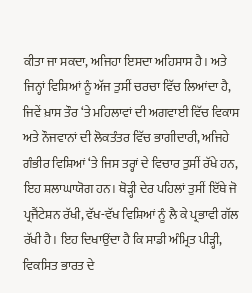ਕੀਤਾ ਜਾ ਸਕਦਾ, ਅਜਿਹਾ ਇਸਦਾ ਅਹਿਸਾਸ ਹੈ। ਅਤੇ ਜਿਨ੍ਹਾਂ ਵਿਸ਼ਿਆਂ ਨੂੰ ਅੱਜ ਤੁਸੀਂ ਚਰਚਾ ਵਿੱਚ ਲਿਆਂਦਾ ਹੈ, ਜਿਵੇਂ ਖ਼ਾਸ ਤੌਰ ‘ਤੇ ਮਹਿਲਾਵਾਂ ਦੀ ਅਗਵਾਈ ਵਿੱਚ ਵਿਕਾਸ ਅਤੇ ਨੌਜਵਾਨਾਂ ਦੀ ਲੋਕਤੰਤਰ ਵਿੱਚ ਭਾਗੀਦਾਰੀ, ਅਜਿਹੇ ਗੰਭੀਰ ਵਿਸ਼ਿਆਂ ‘ਤੇ ਜਿਸ ਤਰ੍ਹਾਂ ਦੇ ਵਿਚਾਰ ਤੁਸੀਂ ਰੱਖੇ ਹਨ, ਇਹ ਸ਼ਲਾਘਾਯੋਗ ਹਨ। ਥੋੜ੍ਹੀ ਦੇਰ ਪਹਿਲਾਂ ਤੁਸੀਂ ਇੱਥੇ ਜੋ ਪ੍ਰਜੈਂਟੇਸ਼ਨ ਰੱਖੀ, ਵੱਖ-ਵੱਖ ਵਿਸ਼ਿਆਂ ਨੂੰ ਲੈ ਕੇ ਪ੍ਰਭਾਵੀ ਗੱਲ ਰੱਖੀ ਹੈ। ਇਹ ਦਿਖਾਉਂਦਾ ਹੈ ਕਿ ਸਾਡੀ ਅੰਮ੍ਰਿਤ ਪੀੜ੍ਹੀ, ਵਿਕਸਿਤ ਭਾਰਤ ਦੇ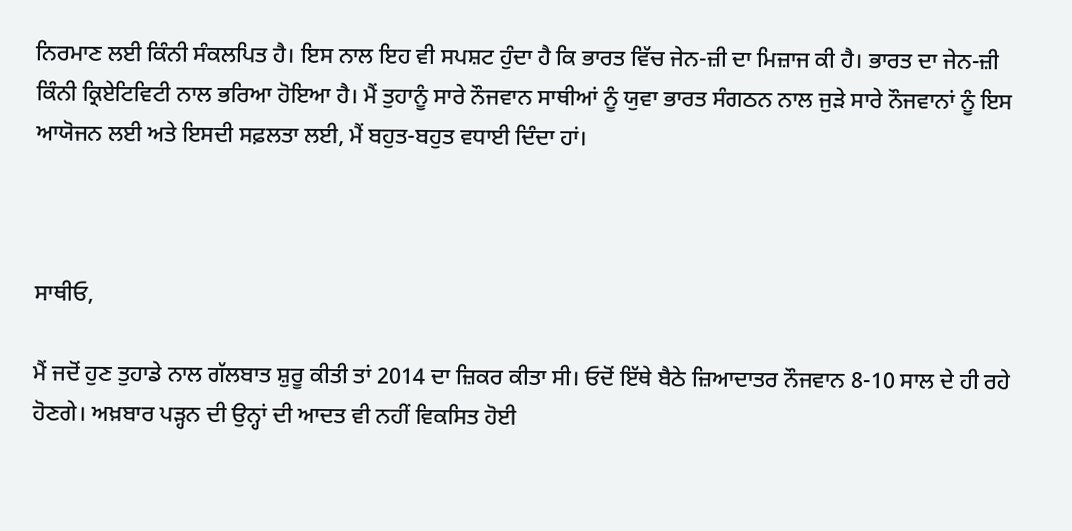ਨਿਰਮਾਣ ਲਈ ਕਿੰਨੀ ਸੰਕਲਪਿਤ ਹੈ। ਇਸ ਨਾਲ ਇਹ ਵੀ ਸਪਸ਼ਟ ਹੁੰਦਾ ਹੈ ਕਿ ਭਾਰਤ ਵਿੱਚ ਜੇਨ-ਜ਼ੀ ਦਾ ਮਿਜ਼ਾਜ ਕੀ ਹੈ। ਭਾਰਤ ਦਾ ਜੇਨ-ਜ਼ੀ ਕਿੰਨੀ ਕ੍ਰਿਏਟਿਵਿਟੀ ਨਾਲ ਭਰਿਆ ਹੋਇਆ ਹੈ। ਮੈਂ ਤੁਹਾਨੂੰ ਸਾਰੇ ਨੌਜਵਾਨ ਸਾਥੀਆਂ ਨੂੰ ਯੁਵਾ ਭਾਰਤ ਸੰਗਠਨ ਨਾਲ ਜੁੜੇ ਸਾਰੇ ਨੌਜਵਾਨਾਂ ਨੂੰ ਇਸ ਆਯੋਜਨ ਲਈ ਅਤੇ ਇਸਦੀ ਸਫ਼ਲਤਾ ਲਈ, ਮੈਂ ਬਹੁਤ-ਬਹੁਤ ਵਧਾਈ ਦਿੰਦਾ ਹਾਂ।



ਸਾਥੀਓ,

ਮੈਂ ਜਦੋਂ ਹੁਣ ਤੁਹਾਡੇ ਨਾਲ ਗੱਲਬਾਤ ਸ਼ੁਰੂ ਕੀਤੀ ਤਾਂ 2014 ਦਾ ਜ਼ਿਕਰ ਕੀਤਾ ਸੀ। ਓਦੋਂ ਇੱਥੇ ਬੈਠੇ ਜ਼ਿਆਦਾਤਰ ਨੌਜਵਾਨ 8-10 ਸਾਲ ਦੇ ਹੀ ਰਹੇ ਹੋਣਗੇ। ਅਖ਼ਬਾਰ ਪੜ੍ਹਨ ਦੀ ਉਨ੍ਹਾਂ ਦੀ ਆਦਤ ਵੀ ਨਹੀਂ ਵਿਕਸਿਤ ਹੋਈ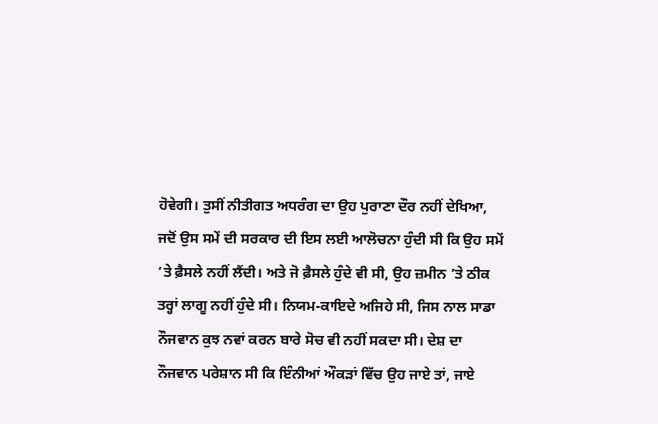ਹੋਵੇਗੀ। ਤੁਸੀਂ ਨੀਤੀਗਤ ਅਧਰੰਗ ਦਾ ਉਹ ਪੁਰਾਣਾ ਦੌਰ ਨਹੀਂ ਦੇਖਿਆ, ਜਦੋਂ ਉਸ ਸਮੇਂ ਦੀ ਸਰਕਾਰ ਦੀ ਇਸ ਲਈ ਆਲੋਚਨਾ ਹੁੰਦੀ ਸੀ ਕਿ ਉਹ ਸਮੇਂ ’ਤੇ ਫ਼ੈਸਲੇ ਨਹੀਂ ਲੈਂਦੀ। ਅਤੇ ਜੋ ਫ਼ੈਸਲੇ ਹੁੰਦੇ ਵੀ ਸੀ, ਉਹ ਜ਼ਮੀਨ ’ਤੇ ਠੀਕ ਤਰ੍ਹਾਂ ਲਾਗੂ ਨਹੀਂ ਹੁੰਦੇ ਸੀ। ਨਿਯਮ-ਕਾਇਦੇ ਅਜਿਹੇ ਸੀ, ਜਿਸ ਨਾਲ ਸਾਡਾ ਨੌਜਵਾਨ ਕੁਝ ਨਵਾਂ ਕਰਨ ਬਾਰੇ ਸੋਚ ਵੀ ਨਹੀਂ ਸਕਦਾ ਸੀ। ਦੇਸ਼ ਦਾ ਨੌਜਵਾਨ ਪਰੇਸ਼ਾਨ ਸੀ ਕਿ ਇੰਨੀਆਂ ਔਕੜਾਂ ਵਿੱਚ ਉਹ ਜਾਏ ਤਾਂ, ਜਾਏ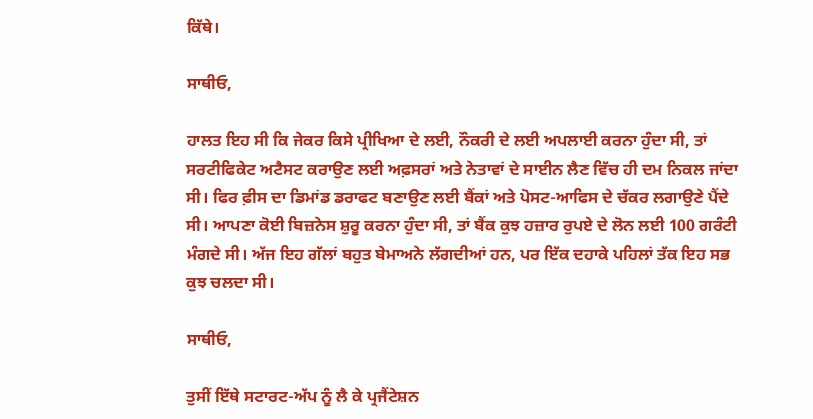ਕਿੱਥੇ।

ਸਾਥੀਓ,

ਹਾਲਤ ਇਹ ਸੀ ਕਿ ਜੇਕਰ ਕਿਸੇ ਪ੍ਰੀਖਿਆ ਦੇ ਲਈ, ਨੌਕਰੀ ਦੇ ਲਈ ਅਪਲਾਈ ਕਰਨਾ ਹੁੰਦਾ ਸੀ, ਤਾਂ ਸਰਟੀਫਿਕੇਟ ਅਟੈਸਟ ਕਰਾਉਣ ਲਈ ਅਫ਼ਸਰਾਂ ਅਤੇ ਨੇਤਾਵਾਂ ਦੇ ਸਾਈਨ ਲੈਣ ਵਿੱਚ ਹੀ ਦਮ ਨਿਕਲ ਜਾਂਦਾ ਸੀ। ਫਿਰ ਫ਼ੀਸ ਦਾ ਡਿਮਾਂਡ ਡਰਾਫਟ ਬਣਾਉਣ ਲਈ ਬੈਂਕਾਂ ਅਤੇ ਪੋਸਟ-ਆਫਿਸ ਦੇ ਚੱਕਰ ਲਗਾਉਣੇ ਪੈਂਦੇ ਸੀ। ਆਪਣਾ ਕੋਈ ਬਿਜ਼ਨੇਸ ਸ਼ੁਰੂ ਕਰਨਾ ਹੁੰਦਾ ਸੀ, ਤਾਂ ਬੈਂਕ ਕੁਝ ਹਜ਼ਾਰ ਰੁਪਏ ਦੇ ਲੋਨ ਲਈ 100 ਗਰੰਟੀ ਮੰਗਦੇ ਸੀ। ਅੱਜ ਇਹ ਗੱਲਾਂ ਬਹੁਤ ਬੇਮਾਅਨੇ ਲੱਗਦੀਆਂ ਹਨ, ਪਰ ਇੱਕ ਦਹਾਕੇ ਪਹਿਲਾਂ ਤੱਕ ਇਹ ਸਭ ਕੁਝ ਚਲਦਾ ਸੀ।

ਸਾਥੀਓ,

ਤੁਸੀਂ ਇੱਥੇ ਸਟਾਰਟ-ਅੱਪ ਨੂੰ ਲੈ ਕੇ ਪ੍ਰਜੈਂਟੇਸ਼ਨ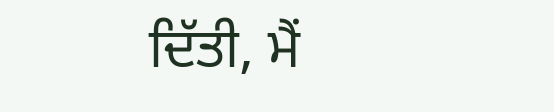ਦਿੱਤੀ, ਮੈਂ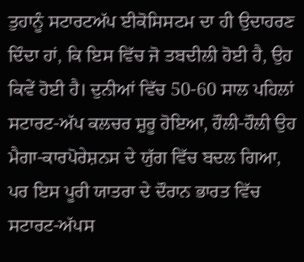ਤੁਹਾਨੂੰ ਸਟਾਰਟਅੱਪ ਈਕੋਸਿਸਟਮ ਦਾ ਹੀ ਉਦਾਹਰਣ ਦਿੰਦਾ ਹਾਂ, ਕਿ ਇਸ ਵਿੱਚ ਜੋ ਤਬਦੀਲੀ ਹੋਈ ਹੈ, ਉਹ ਕਿਵੇਂ ਹੋਈ ਹੈ। ਦੁਨੀਆਂ ਵਿੱਚ 50-60 ਸਾਲ ਪਹਿਲਾਂ ਸਟਾਰਟ-ਅੱਪ ਕਲਚਰ ਸ਼ੁਰੂ ਹੋਇਆ, ਹੌਲੀ-ਹੌਲੀ ਉਹ ਮੈਗਾ-ਕਾਰਪੋਰੇਸ਼ਨਸ ਦੇ ਯੁੱਗ ਵਿੱਚ ਬਦਲ ਗਿਆ, ਪਰ ਇਸ ਪੂਰੀ ਯਾਤਰਾ ਦੇ ਦੌਰਾਨ ਭਾਰਤ ਵਿੱਚ ਸਟਾਰਟ-ਅੱਪਸ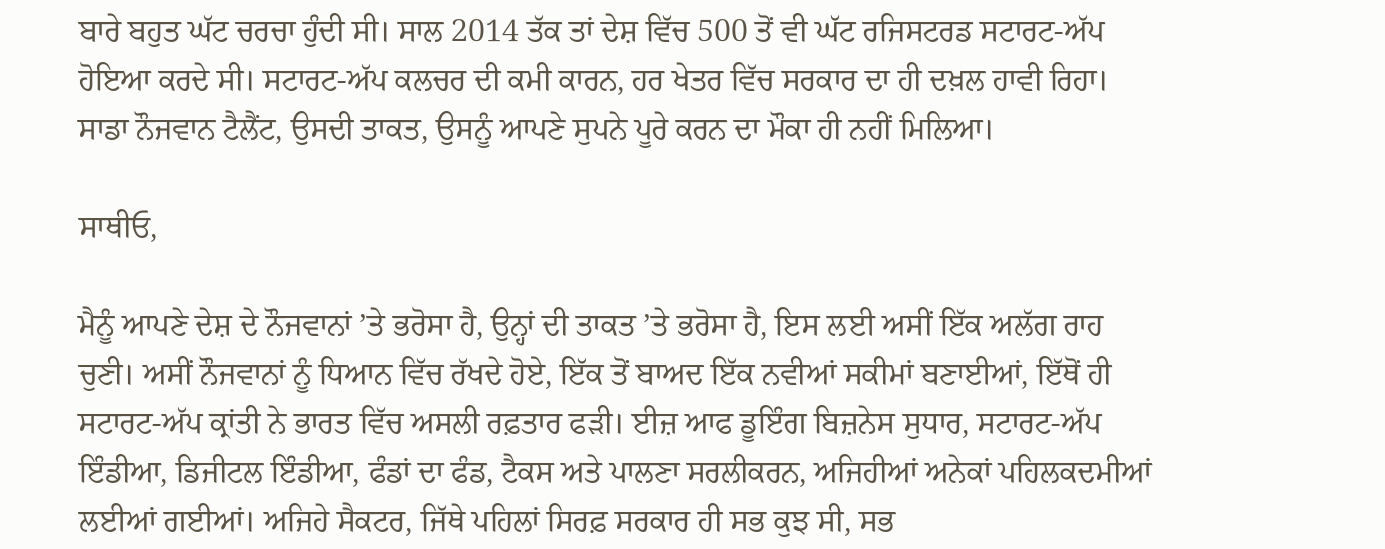ਬਾਰੇ ਬਹੁਤ ਘੱਟ ਚਰਚਾ ਹੁੰਦੀ ਸੀ। ਸਾਲ 2014 ਤੱਕ ਤਾਂ ਦੇਸ਼ ਵਿੱਚ 500 ਤੋਂ ਵੀ ਘੱਟ ਰਜਿਸਟਰਡ ਸਟਾਰਟ-ਅੱਪ ਹੋਇਆ ਕਰਦੇ ਸੀ। ਸਟਾਰਟ-ਅੱਪ ਕਲਚਰ ਦੀ ਕਮੀ ਕਾਰਨ, ਹਰ ਖੇਤਰ ਵਿੱਚ ਸਰਕਾਰ ਦਾ ਹੀ ਦਖ਼ਲ ਹਾਵੀ ਰਿਹਾ। ਸਾਡਾ ਨੌਜਵਾਨ ਟੈਲੈਂਟ, ਉਸਦੀ ਤਾਕਤ, ਉਸਨੂੰ ਆਪਣੇ ਸੁਪਨੇ ਪੂਰੇ ਕਰਨ ਦਾ ਮੌਕਾ ਹੀ ਨਹੀਂ ਮਿਲਿਆ।

ਸਾਥੀਓ,

ਮੈਨੂੰ ਆਪਣੇ ਦੇਸ਼ ਦੇ ਨੌਜਵਾਨਾਂ ’ਤੇ ਭਰੋਸਾ ਹੈ, ਉਨ੍ਹਾਂ ਦੀ ਤਾਕਤ ’ਤੇ ਭਰੋਸਾ ਹੈ, ਇਸ ਲਈ ਅਸੀਂ ਇੱਕ ਅਲੱਗ ਰਾਹ ਚੁਣੀ। ਅਸੀਂ ਨੌਜਵਾਨਾਂ ਨੂੰ ਧਿਆਨ ਵਿੱਚ ਰੱਖਦੇ ਹੋਏ, ਇੱਕ ਤੋਂ ਬਾਅਦ ਇੱਕ ਨਵੀਆਂ ਸਕੀਮਾਂ ਬਣਾਈਆਂ, ਇੱਥੋਂ ਹੀ ਸਟਾਰਟ-ਅੱਪ ਕ੍ਰਾਂਤੀ ਨੇ ਭਾਰਤ ਵਿੱਚ ਅਸਲੀ ਰਫ਼ਤਾਰ ਫੜੀ। ਈਜ਼ ਆਫ ਡੂਇੰਗ ਬਿਜ਼ਨੇਸ ਸੁਧਾਰ, ਸਟਾਰਟ-ਅੱਪ ਇੰਡੀਆ, ਡਿਜੀਟਲ ਇੰਡੀਆ, ਫੰਡਾਂ ਦਾ ਫੰਡ, ਟੈਕਸ ਅਤੇ ਪਾਲਣਾ ਸਰਲੀਕਰਨ, ਅਜਿਹੀਆਂ ਅਨੇਕਾਂ ਪਹਿਲਕਦਮੀਆਂ ਲਈਆਂ ਗਈਆਂ। ਅਜਿਹੇ ਸੈਕਟਰ, ਜਿੱਥੇ ਪਹਿਲਾਂ ਸਿਰਫ਼ ਸਰਕਾਰ ਹੀ ਸਭ ਕੁਝ ਸੀ, ਸਭ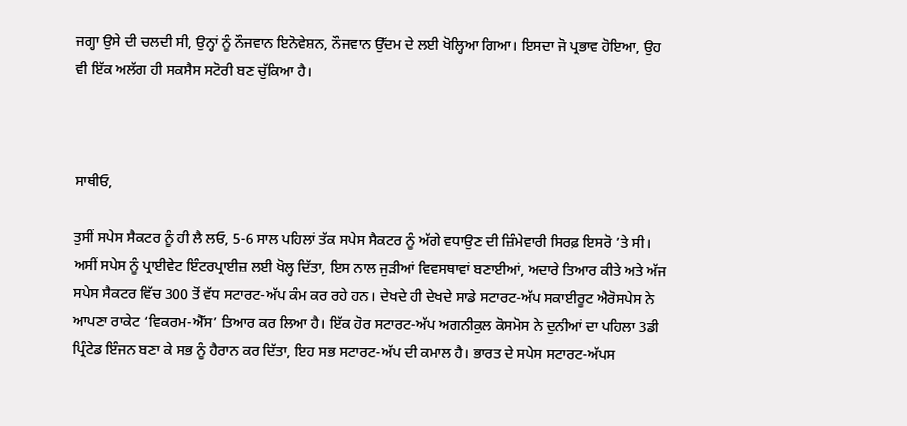ਜਗ੍ਹਾ ਉਸੇ ਦੀ ਚਲਦੀ ਸੀ, ਉਨ੍ਹਾਂ ਨੂੰ ਨੌਜਵਾਨ ਇਨੋਵੇਸ਼ਨ, ਨੌਜਵਾਨ ਉੱਦਮ ਦੇ ਲਈ ਖੋਲ੍ਹਿਆ ਗਿਆ। ਇਸਦਾ ਜੋ ਪ੍ਰਭਾਵ ਹੋਇਆ, ਉਹ ਵੀ ਇੱਕ ਅਲੱਗ ਹੀ ਸਕਸੈਸ ਸਟੋਰੀ ਬਣ ਚੁੱਕਿਆ ਹੈ।



ਸਾਥੀਓ,

ਤੁਸੀਂ ਸਪੇਸ ਸੈਕਟਰ ਨੂੰ ਹੀ ਲੈ ਲਓ, 5-6 ਸਾਲ ਪਹਿਲਾਂ ਤੱਕ ਸਪੇਸ ਸੈਕਟਰ ਨੂੰ ਅੱਗੇ ਵਧਾਉਣ ਦੀ ਜ਼ਿੰਮੇਵਾਰੀ ਸਿਰਫ਼ ਇਸਰੋ ’ਤੇ ਸੀ। ਅਸੀਂ ਸਪੇਸ ਨੂੰ ਪ੍ਰਾਈਵੇਟ ਇੰਟਰਪ੍ਰਾਈਜ਼ ਲਈ ਖੋਲ੍ਹ ਦਿੱਤਾ, ਇਸ ਨਾਲ ਜੁੜੀਆਂ ਵਿਵਸਥਾਵਾਂ ਬਣਾਈਆਂ, ਅਦਾਰੇ ਤਿਆਰ ਕੀਤੇ ਅਤੇ ਅੱਜ ਸਪੇਸ ਸੈਕਟਰ ਵਿੱਚ 300 ਤੋਂ ਵੱਧ ਸਟਾਰਟ-ਅੱਪ ਕੰਮ ਕਰ ਰਹੇ ਹਨ। ਦੇਖਦੇ ਹੀ ਦੇਖਦੇ ਸਾਡੇ ਸਟਾਰਟ-ਅੱਪ ਸਕਾਈਰੂਟ ਐਰੋਸਪੇਸ ਨੇ ਆਪਣਾ ਰਾਕੇਟ ‘ਵਿਕਰਮ-ਐੱਸ’ ਤਿਆਰ ਕਰ ਲਿਆ ਹੈ। ਇੱਕ ਹੋਰ ਸਟਾਰਟ-ਅੱਪ ਅਗਨੀਕੁਲ ਕੋਸਮੋਸ ਨੇ ਦੁਨੀਆਂ ਦਾ ਪਹਿਲਾ 3ਡੀ ਪ੍ਰਿੰਟੇਡ ਇੰਜਨ ਬਣਾ ਕੇ ਸਭ ਨੂੰ ਹੈਰਾਨ ਕਰ ਦਿੱਤਾ, ਇਹ ਸਭ ਸਟਾਰਟ-ਅੱਪ ਦੀ ਕਮਾਲ ਹੈ। ਭਾਰਤ ਦੇ ਸਪੇਸ ਸਟਾਰਟ-ਅੱਪਸ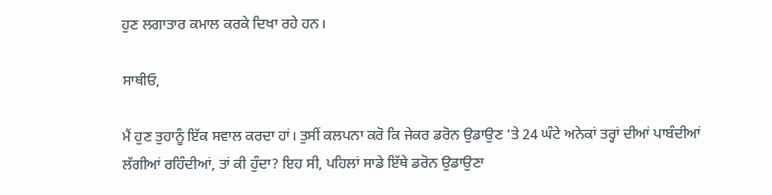ਹੁਣ ਲਗਾਤਾਰ ਕਮਾਲ ਕਰਕੇ ਦਿਖਾ ਰਹੇ ਹਨ।

ਸਾਥੀਓ,

ਮੈਂ ਹੁਣ ਤੁਹਾਨੂੰ ਇੱਕ ਸਵਾਲ ਕਰਦਾ ਹਾਂ। ਤੁਸੀਂ ਕਲਪਨਾ ਕਰੋ ਕਿ ਜੇਕਰ ਡਰੋਨ ਉਡਾਉਣ ‘ਤੇ 24 ਘੰਟੇ ਅਨੇਕਾਂ ਤਰ੍ਹਾਂ ਦੀਆਂ ਪਾਬੰਦੀਆਂ ਲੱਗੀਆਂ ਰਹਿੰਦੀਆਂ, ਤਾਂ ਕੀ ਹੁੰਦਾ? ਇਹ ਸੀ, ਪਹਿਲਾਂ ਸਾਡੇ ਇੱਥੇ ਡਰੋਨ ਉਡਾਉਣਾ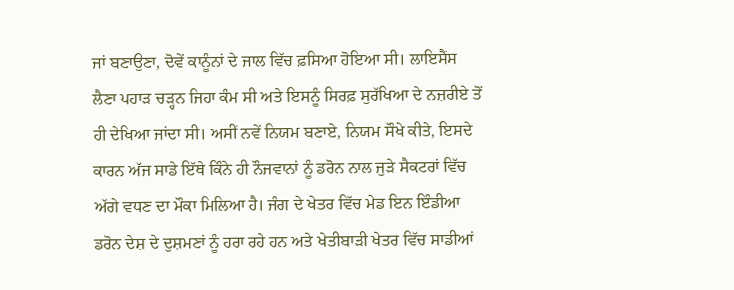ਜਾਂ ਬਣਾਉਣਾ, ਦੋਵੇਂ ਕਾਨੂੰਨਾਂ ਦੇ ਜਾਲ ਵਿੱਚ ਫ਼ਸਿਆ ਹੋਇਆ ਸੀ। ਲਾਇਸੈਂਸ ਲੈਣਾ ਪਹਾੜ ਚੜ੍ਹਨ ਜਿਹਾ ਕੰਮ ਸੀ ਅਤੇ ਇਸਨੂੰ ਸਿਰਫ਼ ਸੁਰੱਖਿਆ ਦੇ ਨਜ਼ਰੀਏ ਤੋਂ ਹੀ ਦੇਖਿਆ ਜਾਂਦਾ ਸੀ। ਅਸੀਂ ਨਵੇਂ ਨਿਯਮ ਬਣਾਏ, ਨਿਯਮ ਸੌਖੇ ਕੀਤੇ, ਇਸਦੇ ਕਾਰਨ ਅੱਜ ਸਾਡੇ ਇੱਥੇ ਕਿੰਨੇ ਹੀ ਨੌਜਵਾਨਾਂ ਨੂੰ ਡਰੋਨ ਨਾਲ ਜੁੜੇ ਸੈਕਟਰਾਂ ਵਿੱਚ ਅੱਗੇ ਵਧਣ ਦਾ ਮੌਕਾ ਮਿਲਿਆ ਹੈ। ਜੰਗ ਦੇ ਖੇਤਰ ਵਿੱਚ ਮੇਡ ਇਨ ਇੰਡੀਆ ਡਰੋਨ ਦੇਸ਼ ਦੇ ਦੁਸ਼ਮਣਾਂ ਨੂੰ ਹਰਾ ਰਹੇ ਹਨ ਅਤੇ ਖੇਤੀਬਾੜੀ ਖੇਤਰ ਵਿੱਚ ਸਾਡੀਆਂ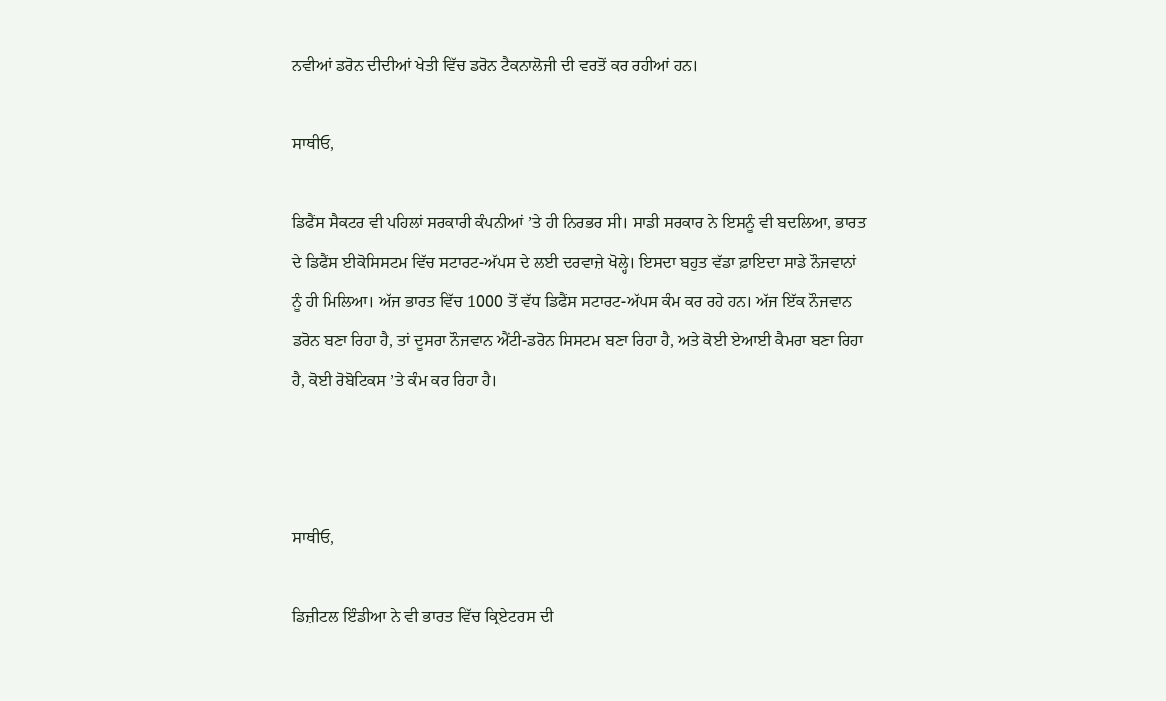ਨਵੀਆਂ ਡਰੋਨ ਦੀਦੀਆਂ ਖੇਤੀ ਵਿੱਚ ਡਰੋਨ ਟੈਕਨਾਲੋਜੀ ਦੀ ਵਰਤੋਂ ਕਰ ਰਹੀਆਂ ਹਨ।

ਸਾਥੀਓ,

ਡਿਫੈਂਸ ਸੈਕਟਰ ਵੀ ਪਹਿਲਾਂ ਸਰਕਾਰੀ ਕੰਪਨੀਆਂ ’ਤੇ ਹੀ ਨਿਰਭਰ ਸੀ। ਸਾਡੀ ਸਰਕਾਰ ਨੇ ਇਸਨੂੰ ਵੀ ਬਦਲਿਆ, ਭਾਰਤ ਦੇ ਡਿਫੈਂਸ ਈਕੋਸਿਸਟਮ ਵਿੱਚ ਸਟਾਰਟ-ਅੱਪਸ ਦੇ ਲਈ ਦਰਵਾਜ਼ੇ ਖੋਲ੍ਹੇ। ਇਸਦਾ ਬਹੁਤ ਵੱਡਾ ਫ਼ਾਇਦਾ ਸਾਡੇ ਨੌਜਵਾਨਾਂ ਨੂੰ ਹੀ ਮਿਲਿਆ। ਅੱਜ ਭਾਰਤ ਵਿੱਚ 1000 ਤੋਂ ਵੱਧ ਡਿਫੈਂਸ ਸਟਾਰਟ-ਅੱਪਸ ਕੰਮ ਕਰ ਰਹੇ ਹਨ। ਅੱਜ ਇੱਕ ਨੌਜਵਾਨ ਡਰੋਨ ਬਣਾ ਰਿਹਾ ਹੈ, ਤਾਂ ਦੂਸਰਾ ਨੌਜਵਾਨ ਐਂਟੀ-ਡਰੋਨ ਸਿਸਟਮ ਬਣਾ ਰਿਹਾ ਹੈ, ਅਤੇ ਕੋਈ ਏਆਈ ਕੈਮਰਾ ਬਣਾ ਰਿਹਾ ਹੈ, ਕੋਈ ਰੋਬੋਟਿਕਸ ’ਤੇ ਕੰਮ ਕਰ ਰਿਹਾ ਹੈ।



ਸਾਥੀਓ,

ਡਿਜ਼ੀਟਲ ਇੰਡੀਆ ਨੇ ਵੀ ਭਾਰਤ ਵਿੱਚ ਕ੍ਰਿਏਟਰਸ ਦੀ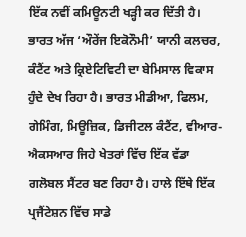ਇੱਕ ਨਵੀਂ ਕਮਿਊਨਟੀ ਖੜ੍ਹੀ ਕਰ ਦਿੱਤੀ ਹੈ। ਭਾਰਤ ਅੱਜ ‘ਔਰੇਂਜ ਇਕੋਨੌਮੀ’ ਯਾਨੀ ਕਲਚਰ, ਕੰਟੈਂਟ ਅਤੇ ਕ੍ਰਿਏਟਿਵਿਟੀ ਦਾ ਬੇਮਿਸਾਲ ਵਿਕਾਸ ਹੁੰਦੇ ਦੇਖ ਰਿਹਾ ਹੈ। ਭਾਰਤ ਮੀਡੀਆ, ਫਿਲਮ, ਗੇਮਿੰਗ, ਮਿਊਜ਼ਿਕ, ਡਿਜੀਟਲ ਕੰਟੈਂਟ, ਵੀਆਰ-ਐਕਸਆਰ ਜਿਹੇ ਖੇਤਰਾਂ ਵਿੱਚ ਇੱਕ ਵੱਡਾ ਗਲੋਬਲ ਸੈਂਟਰ ਬਣ ਰਿਹਾ ਹੈ। ਹਾਲੇ ਇੱਥੇ ਇੱਕ ਪ੍ਰਜੈਂਟੇਸ਼ਨ ਵਿੱਚ ਸਾਡੇ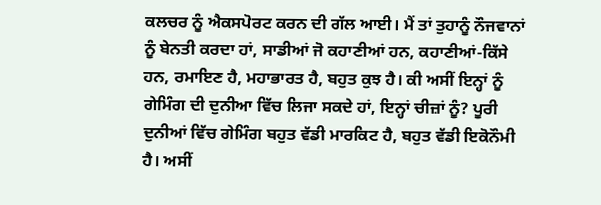ਕਲਚਰ ਨੂੰ ਐਕਸਪੋਰਟ ਕਰਨ ਦੀ ਗੱਲ ਆਈ। ਮੈਂ ਤਾਂ ਤੁਹਾਨੂੰ ਨੌਜਵਾਨਾਂ ਨੂੰ ਬੇਨਤੀ ਕਰਦਾ ਹਾਂ, ਸਾਡੀਆਂ ਜੋ ਕਹਾਣੀਆਂ ਹਨ, ਕਹਾਣੀਆਂ-ਕਿੱਸੇ ਹਨ, ਰਮਾਇਣ ਹੈ, ਮਹਾਭਾਰਤ ਹੈ, ਬਹੁਤ ਕੁਝ ਹੈ। ਕੀ ਅਸੀਂ ਇਨ੍ਹਾਂ ਨੂੰ ਗੇਮਿੰਗ ਦੀ ਦੁਨੀਆ ਵਿੱਚ ਲਿਜਾ ਸਕਦੇ ਹਾਂ, ਇਨ੍ਹਾਂ ਚੀਜ਼ਾਂ ਨੂੰ? ਪੂਰੀ ਦੁਨੀਆਂ ਵਿੱਚ ਗੇਮਿੰਗ ਬਹੁਤ ਵੱਡੀ ਮਾਰਕਿਟ ਹੈ, ਬਹੁਤ ਵੱਡੀ ਇਕੋਨੌਮੀ ਹੈ। ਅਸੀਂ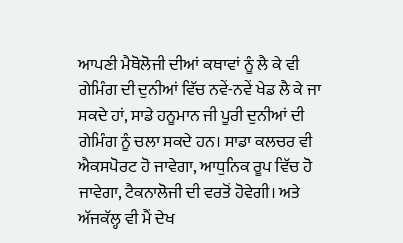ਆਪਣੀ ਮੈਥੋਲੋਜੀ ਦੀਆਂ ਕਥਾਵਾਂ ਨੂੰ ਲੈ ਕੇ ਵੀ ਗੇਮਿੰਗ ਦੀ ਦੁਨੀਆਂ ਵਿੱਚ ਨਵੇਂ-ਨਵੇਂ ਖੇਡ ਲੈ ਕੇ ਜਾ ਸਕਦੇ ਹਾਂ, ਸਾਡੇ ਹਨੂਮਾਨ ਜੀ ਪੂਰੀ ਦੁਨੀਆਂ ਦੀ ਗੇਮਿੰਗ ਨੂੰ ਚਲਾ ਸਕਦੇ ਹਨ। ਸਾਡਾ ਕਲਚਰ ਵੀ ਐਕਸਪੋਰਟ ਹੋ ਜਾਵੇਗਾ, ਆਧੁਨਿਕ ਰੂਪ ਵਿੱਚ ਹੋ ਜਾਵੇਗਾ, ਟੈਕਨਾਲੋਜੀ ਦੀ ਵਰਤੋਂ ਹੋਵੇਗੀ। ਅਤੇ ਅੱਜਕੱਲ੍ਹ ਵੀ ਮੈਂ ਦੇਖ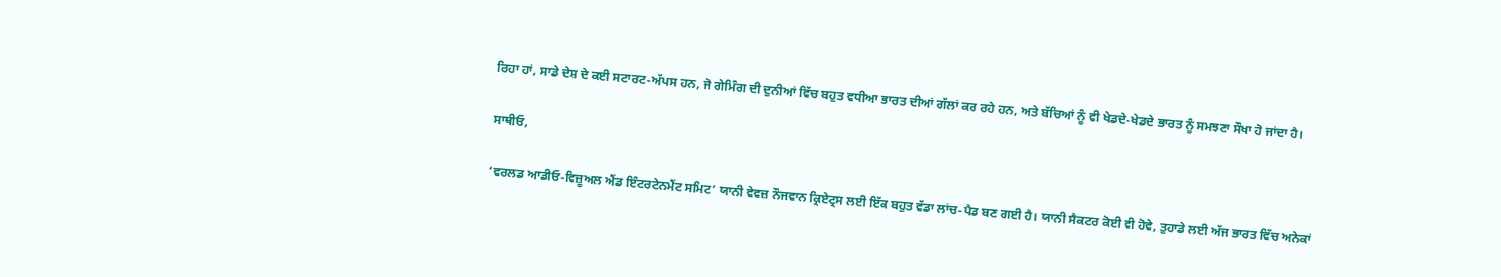ਰਿਹਾ ਹਾਂ, ਸਾਡੇ ਦੇਸ਼ ਦੇ ਕਈ ਸਟਾਰਟ-ਅੱਪਸ ਹਨ, ਜੋ ਗੇਮਿੰਗ ਦੀ ਦੁਨੀਆਂ ਵਿੱਚ ਬਹੁਤ ਵਧੀਆ ਭਾਰਤ ਦੀਆਂ ਗੱਲਾਂ ਕਰ ਰਹੇ ਹਨ, ਅਤੇ ਬੱਚਿਆਂ ਨੂੰ ਵੀ ਖੇਡਦੇ-ਖੇਡਦੇ ਭਾਰਤ ਨੂੰ ਸਮਝਣਾ ਸੌਖਾ ਹੋ ਜਾਂਦਾ ਹੈ।

ਸਾਥੀਓ,

‘ਵਰਲਡ ਆਡੀਓ-ਵਿਜ਼ੂਅਲ ਐਂਡ ਇੰਟਰਟੇਨਮੈਂਟ ਸਮਿਟ’ ਯਾਨੀ ਵੇਵਜ਼ ਨੌਜਵਾਨ ਕ੍ਰਿਏਟ੍ਰਸ ਲਈ ਇੱਕ ਬਹੁਤ ਵੱਡਾ ਲਾਂਚ-ਪੈਡ ਬਣ ਗਈ ਹੈ। ਯਾਨੀ ਸੈਕਟਰ ਕੋਈ ਵੀ ਹੋਵੇ, ਤੁਹਾਡੇ ਲਈ ਅੱਜ ਭਾਰਤ ਵਿੱਚ ਅਨੇਕਾਂ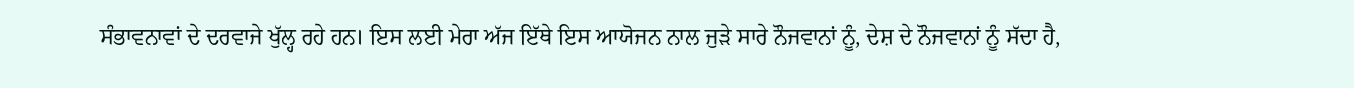ਸੰਭਾਵਨਾਵਾਂ ਦੇ ਦਰਵਾਜੇ ਖੁੱਲ੍ਹ ਰਹੇ ਹਨ। ਇਸ ਲਈ ਮੇਰਾ ਅੱਜ ਇੱਥੇ ਇਸ ਆਯੋਜਨ ਨਾਲ ਜੁੜੇ ਸਾਰੇ ਨੌਜਵਾਨਾਂ ਨੂੰ, ਦੇਸ਼ ਦੇ ਨੌਜਵਾਨਾਂ ਨੂੰ ਸੱਦਾ ਹੈ,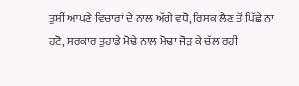ਤੁਸੀਂ ਆਪਣੇ ਵਿਚਾਰਾਂ ਦੇ ਨਾਲ ਅੱਗੇ ਵਧੋ, ਰਿਸਕ ਲੈਣ ਤੋਂ ਪਿੱਛੇ ਨਾ ਹਟੋ, ਸਰਕਾਰ ਤੁਹਾਡੇ ਮੋਢੇ ਨਾਲ ਮੋਢਾ ਜੋੜ ਕੇ ਚੱਲ ਰਹੀ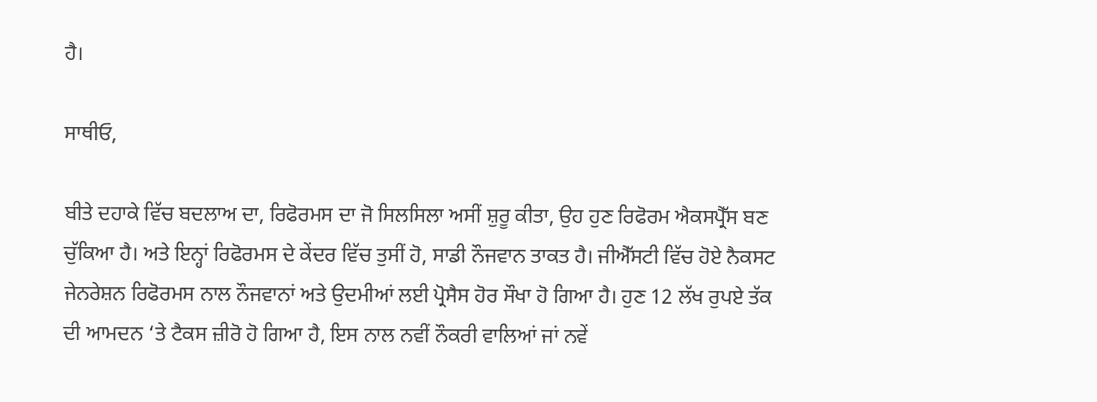ਹੈ।

ਸਾਥੀਓ,

ਬੀਤੇ ਦਹਾਕੇ ਵਿੱਚ ਬਦਲਾਅ ਦਾ, ਰਿਫੋਰਮਸ ਦਾ ਜੋ ਸਿਲਸਿਲਾ ਅਸੀਂ ਸ਼ੁਰੂ ਕੀਤਾ, ਉਹ ਹੁਣ ਰਿਫੋਰਮ ਐਕਸਪ੍ਰੈੱਸ ਬਣ ਚੁੱਕਿਆ ਹੈ। ਅਤੇ ਇਨ੍ਹਾਂ ਰਿਫੋਰਮਸ ਦੇ ਕੇਂਦਰ ਵਿੱਚ ਤੁਸੀਂ ਹੋ, ਸਾਡੀ ਨੌਜਵਾਨ ਤਾਕਤ ਹੈ। ਜੀਐੱਸਟੀ ਵਿੱਚ ਹੋਏ ਨੈਕਸਟ ਜੇਨਰੇਸ਼ਨ ਰਿਫੋਰਮਸ ਨਾਲ ਨੌਜਵਾਨਾਂ ਅਤੇ ਉਦਮੀਆਂ ਲਈ ਪ੍ਰੋਸੈਸ ਹੋਰ ਸੌਖਾ ਹੋ ਗਿਆ ਹੈ। ਹੁਣ 12 ਲੱਖ ਰੁਪਏ ਤੱਕ ਦੀ ਆਮਦਨ ‘ਤੇ ਟੈਕਸ ਜ਼ੀਰੋ ਹੋ ਗਿਆ ਹੈ, ਇਸ ਨਾਲ ਨਵੀਂ ਨੌਕਰੀ ਵਾਲਿਆਂ ਜਾਂ ਨਵੇਂ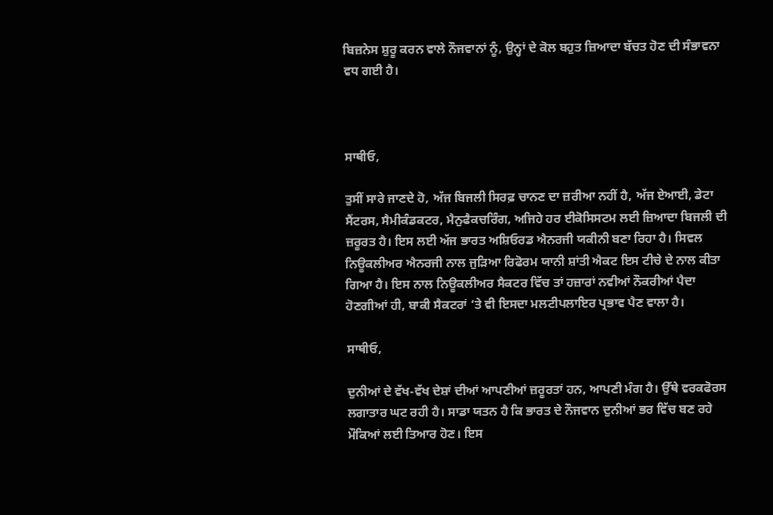ਬਿਜ਼ਨੇਸ ਸ਼ੁਰੂ ਕਰਨ ਵਾਲੇ ਨੌਜਵਾਨਾਂ ਨੂੰ, ਉਨ੍ਹਾਂ ਦੇ ਕੋਲ ਬਹੁਤ ਜ਼ਿਆਦਾ ਬੱਚਤ ਹੋਣ ਦੀ ਸੰਭਾਵਨਾ ਵਧ ਗਈ ਹੈ।



ਸਾਥੀਓ,

ਤੁਸੀਂ ਸਾਰੇ ਜਾਣਦੇ ਹੋ, ਅੱਜ ਬਿਜਲੀ ਸਿਰਫ਼ ਚਾਨਣ ਦਾ ਜ਼ਰੀਆ ਨਹੀਂ ਹੈ, ਅੱਜ ਏਆਈ, ਡੇਟਾ ਸੈਂਟਰਸ, ਸੈਮੀਕੰਡਕਟਰ, ਮੈਨੁਫੈਕਚਰਿੰਗ, ਅਜਿਹੇ ਹਰ ਈਕੋਸਿਸਟਮ ਲਈ ਜ਼ਿਆਦਾ ਬਿਜਲੀ ਦੀ ਜ਼ਰੂਰਤ ਹੈ। ਇਸ ਲਈ ਅੱਜ ਭਾਰਤ ਅਸ਼ਿਓਰਡ ਐਨਰਜੀ ਯਕੀਨੀ ਬਣਾ ਰਿਹਾ ਹੈ। ਸਿਵਲ ਨਿਊਕਲੀਅਰ ਐਨਰਜੀ ਨਾਲ ਜੁੜਿਆ ਰਿਫੋਰਮ ਯਾਨੀ ਸ਼ਾਂਤੀ ਐਕਟ ਇਸ ਟੀਚੇ ਦੇ ਨਾਲ ਕੀਤਾ ਗਿਆ ਹੈ। ਇਸ ਨਾਲ ਨਿਊਕਲੀਅਰ ਸੈਕਟਰ ਵਿੱਚ ਤਾਂ ਹਜ਼ਾਰਾਂ ਨਵੀਆਂ ਨੌਕਰੀਆਂ ਪੈਦਾ ਹੋਣਗੀਆਂ ਹੀ, ਬਾਕੀ ਸੈਕਟਰਾਂ ‘ਤੇ ਵੀ ਇਸਦਾ ਮਲਟੀਪਲਾਇਰ ਪ੍ਰਭਾਵ ਪੈਣ ਵਾਲਾ ਹੈ।

ਸਾਥੀਓ,

ਦੁਨੀਆਂ ਦੇ ਵੱਖ-ਵੱਖ ਦੇਸ਼ਾਂ ਦੀਆਂ ਆਪਣੀਆਂ ਜ਼ਰੂਰਤਾਂ ਹਨ, ਆਪਣੀ ਮੰਗ ਹੈ। ਉੱਥੇ ਵਰਕਫੋਰਸ ਲਗਾਤਾਰ ਘਟ ਰਹੀ ਹੈ। ਸਾਡਾ ਯਤਨ ਹੈ ਕਿ ਭਾਰਤ ਦੇ ਨੌਜਵਾਨ ਦੁਨੀਆਂ ਭਰ ਵਿੱਚ ਬਣ ਰਹੇ ਮੌਕਿਆਂ ਲਈ ਤਿਆਰ ਹੋਣ। ਇਸ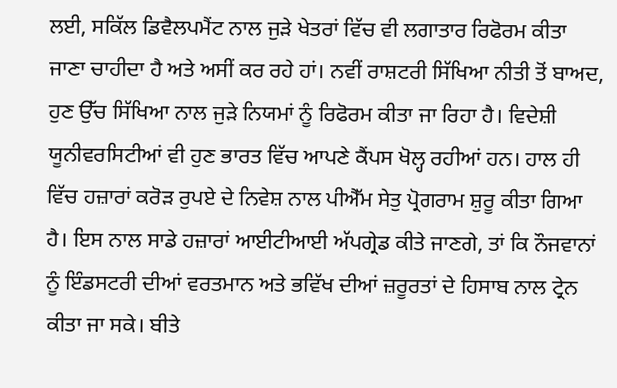ਲਈ, ਸਕਿੱਲ ਡਿਵੈਲਪਮੈਂਟ ਨਾਲ ਜੁੜੇ ਖੇਤਰਾਂ ਵਿੱਚ ਵੀ ਲਗਾਤਾਰ ਰਿਫੋਰਮ ਕੀਤਾ ਜਾਣਾ ਚਾਹੀਦਾ ਹੈ ਅਤੇ ਅਸੀਂ ਕਰ ਰਹੇ ਹਾਂ। ਨਵੀਂ ਰਾਸ਼ਟਰੀ ਸਿੱਖਿਆ ਨੀਤੀ ਤੋਂ ਬਾਅਦ, ਹੁਣ ਉੱਚ ਸਿੱਖਿਆ ਨਾਲ ਜੁੜੇ ਨਿਯਮਾਂ ਨੂੰ ਰਿਫੋਰਮ ਕੀਤਾ ਜਾ ਰਿਹਾ ਹੈ। ਵਿਦੇਸ਼ੀ ਯੂਨੀਵਰਸਿਟੀਆਂ ਵੀ ਹੁਣ ਭਾਰਤ ਵਿੱਚ ਆਪਣੇ ਕੈਂਪਸ ਖੋਲ੍ਹ ਰਹੀਆਂ ਹਨ। ਹਾਲ ਹੀ ਵਿੱਚ ਹਜ਼ਾਰਾਂ ਕਰੋੜ ਰੁਪਏ ਦੇ ਨਿਵੇਸ਼ ਨਾਲ ਪੀਐੱਮ ਸੇਤੁ ਪ੍ਰੋਗਰਾਮ ਸ਼ੁਰੂ ਕੀਤਾ ਗਿਆ ਹੈ। ਇਸ ਨਾਲ ਸਾਡੇ ਹਜ਼ਾਰਾਂ ਆਈਟੀਆਈ ਅੱਪਗ੍ਰੇਡ ਕੀਤੇ ਜਾਣਗੇ, ਤਾਂ ਕਿ ਨੌਜਵਾਨਾਂ ਨੂੰ ਇੰਡਸਟਰੀ ਦੀਆਂ ਵਰਤਮਾਨ ਅਤੇ ਭਵਿੱਖ ਦੀਆਂ ਜ਼ਰੂਰਤਾਂ ਦੇ ਹਿਸਾਬ ਨਾਲ ਟ੍ਰੇਨ ਕੀਤਾ ਜਾ ਸਕੇ। ਬੀਤੇ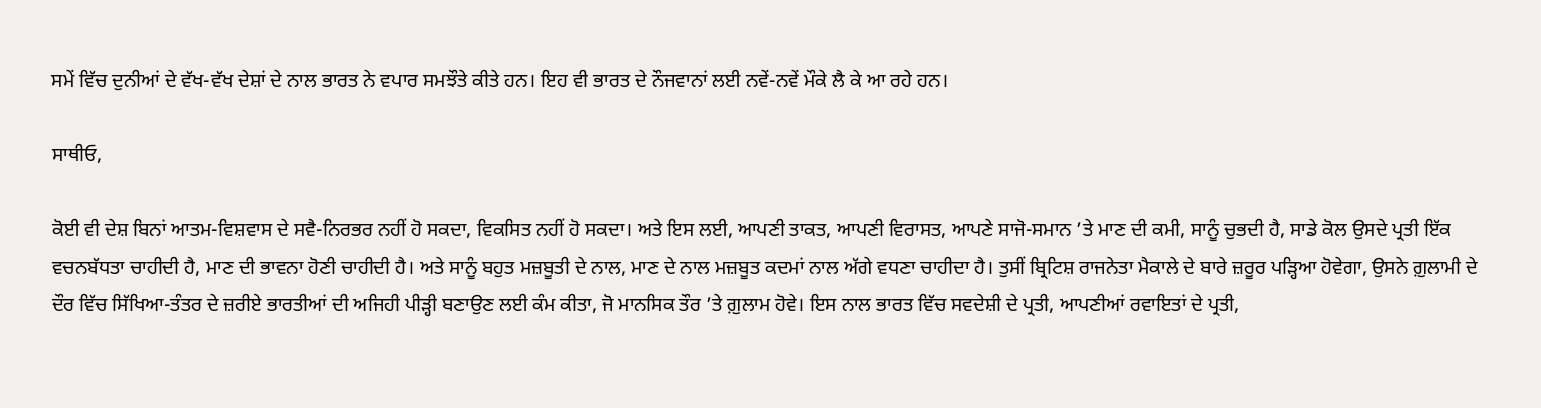ਸਮੇਂ ਵਿੱਚ ਦੁਨੀਆਂ ਦੇ ਵੱਖ-ਵੱਖ ਦੇਸ਼ਾਂ ਦੇ ਨਾਲ ਭਾਰਤ ਨੇ ਵਪਾਰ ਸਮਝੌਤੇ ਕੀਤੇ ਹਨ। ਇਹ ਵੀ ਭਾਰਤ ਦੇ ਨੌਜਵਾਨਾਂ ਲਈ ਨਵੇਂ-ਨਵੇਂ ਮੌਕੇ ਲੈ ਕੇ ਆ ਰਹੇ ਹਨ।

ਸਾਥੀਓ,

ਕੋਈ ਵੀ ਦੇਸ਼ ਬਿਨਾਂ ਆਤਮ-ਵਿਸ਼ਵਾਸ ਦੇ ਸਵੈ-ਨਿਰਭਰ ਨਹੀਂ ਹੋ ਸਕਦਾ, ਵਿਕਸਿਤ ਨਹੀਂ ਹੋ ਸਕਦਾ। ਅਤੇ ਇਸ ਲਈ, ਆਪਣੀ ਤਾਕਤ, ਆਪਣੀ ਵਿਰਾਸਤ, ਆਪਣੇ ਸਾਜੋ-ਸਮਾਨ ’ਤੇ ਮਾਣ ਦੀ ਕਮੀ, ਸਾਨੂੰ ਚੁਭਦੀ ਹੈ, ਸਾਡੇ ਕੋਲ ਉਸਦੇ ਪ੍ਰਤੀ ਇੱਕ ਵਚਨਬੱਧਤਾ ਚਾਹੀਦੀ ਹੈ, ਮਾਣ ਦੀ ਭਾਵਨਾ ਹੋਣੀ ਚਾਹੀਦੀ ਹੈ। ਅਤੇ ਸਾਨੂੰ ਬਹੁਤ ਮਜ਼ਬੂਤੀ ਦੇ ਨਾਲ, ਮਾਣ ਦੇ ਨਾਲ ਮਜ਼ਬੂਤ ਕਦਮਾਂ ਨਾਲ ਅੱਗੇ ਵਧਣਾ ਚਾਹੀਦਾ ਹੈ। ਤੁਸੀਂ ਬ੍ਰਿਟਿਸ਼ ਰਾਜਨੇਤਾ ਮੈਕਾਲੇ ਦੇ ਬਾਰੇ ਜ਼ਰੂਰ ਪੜ੍ਹਿਆ ਹੋਵੇਗਾ, ਉਸਨੇ ਗ਼ੁਲਾਮੀ ਦੇ ਦੌਰ ਵਿੱਚ ਸਿੱਖਿਆ-ਤੰਤਰ ਦੇ ਜ਼ਰੀਏ ਭਾਰਤੀਆਂ ਦੀ ਅਜਿਹੀ ਪੀੜ੍ਹੀ ਬਣਾਉਣ ਲਈ ਕੰਮ ਕੀਤਾ, ਜੋ ਮਾਨਸਿਕ ਤੌਰ ’ਤੇ ਗ਼ੁਲਾਮ ਹੋਵੇ। ਇਸ ਨਾਲ ਭਾਰਤ ਵਿੱਚ ਸਵਦੇਸ਼ੀ ਦੇ ਪ੍ਰਤੀ, ਆਪਣੀਆਂ ਰਵਾਇਤਾਂ ਦੇ ਪ੍ਰਤੀ,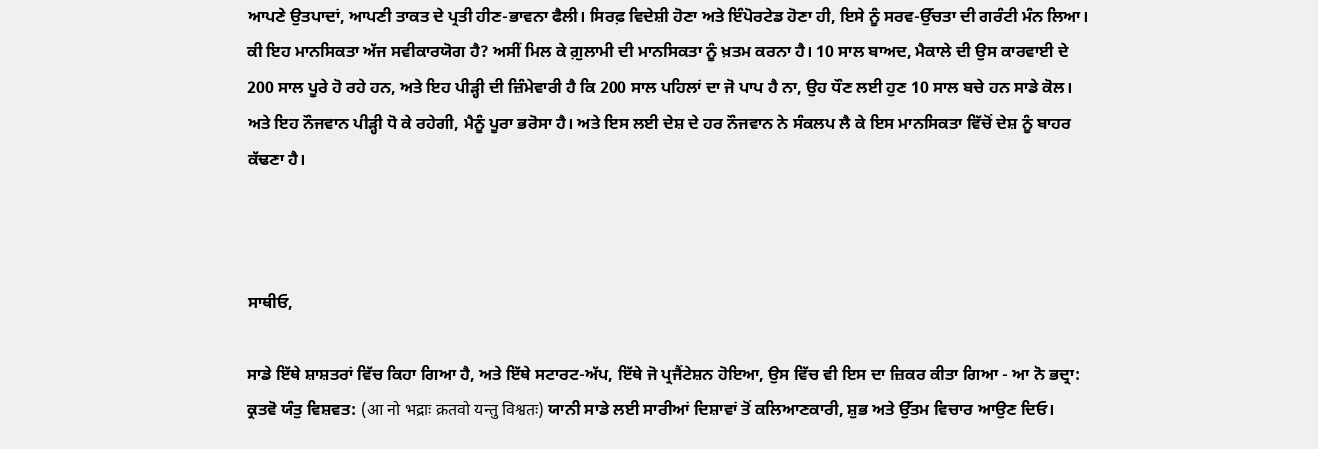ਆਪਣੇ ਉਤਪਾਦਾਂ, ਆਪਣੀ ਤਾਕਤ ਦੇ ਪ੍ਰਤੀ ਹੀਣ-ਭਾਵਨਾ ਫੈਲੀ। ਸਿਰਫ਼ ਵਿਦੇਸ਼ੀ ਹੋਣਾ ਅਤੇ ਇੰਪੋਰਟੇਡ ਹੋਣਾ ਹੀ, ਇਸੇ ਨੂੰ ਸਰਵ-ਉੱਚਤਾ ਦੀ ਗਰੰਟੀ ਮੰਨ ਲਿਆ। ਕੀ ਇਹ ਮਾਨਸਿਕਤਾ ਅੱਜ ਸਵੀਕਾਰਯੋਗ ਹੈ? ਅਸੀਂ ਮਿਲ ਕੇ ਗ਼ੁਲਾਮੀ ਦੀ ਮਾਨਸਿਕਤਾ ਨੂੰ ਖ਼ਤਮ ਕਰਨਾ ਹੈ। 10 ਸਾਲ ਬਾਅਦ, ਮੈਕਾਲੇ ਦੀ ਉਸ ਕਾਰਵਾਈ ਦੇ 200 ਸਾਲ ਪੂਰੇ ਹੋ ਰਹੇ ਹਨ, ਅਤੇ ਇਹ ਪੀੜ੍ਹੀ ਦੀ ਜ਼ਿੰਮੇਵਾਰੀ ਹੈ ਕਿ 200 ਸਾਲ ਪਹਿਲਾਂ ਦਾ ਜੋ ਪਾਪ ਹੈ ਨਾ, ਉਹ ਧੌਣ ਲਈ ਹੁਣ 10 ਸਾਲ ਬਚੇ ਹਨ ਸਾਡੇ ਕੋਲ। ਅਤੇ ਇਹ ਨੌਜਵਾਨ ਪੀੜ੍ਹੀ ਧੋ ਕੇ ਰਹੇਗੀ, ਮੈਨੂੰ ਪੂਰਾ ਭਰੋਸਾ ਹੈ। ਅਤੇ ਇਸ ਲਈ ਦੇਸ਼ ਦੇ ਹਰ ਨੌਜਵਾਨ ਨੇ ਸੰਕਲਪ ਲੈ ਕੇ ਇਸ ਮਾਨਸਿਕਤਾ ਵਿੱਚੋਂ ਦੇਸ਼ ਨੂੰ ਬਾਹਰ ਕੱਢਣਾ ਹੈ।



ਸਾਥੀਓ,

ਸਾਡੇ ਇੱਥੇ ਸ਼ਾਸ਼ਤਰਾਂ ਵਿੱਚ ਕਿਹਾ ਗਿਆ ਹੈ, ਅਤੇ ਇੱਥੇ ਸਟਾਰਟ-ਅੱਪ, ਇੱਥੇ ਜੋ ਪ੍ਰਜੈਂਟੇਸ਼ਨ ਹੋਇਆ, ਉਸ ਵਿੱਚ ਵੀ ਇਸ ਦਾ ਜ਼ਿਕਰ ਕੀਤਾ ਗਿਆ - ਆ ਨੋ ਭਦ੍ਰਾ: ਕ੍ਰਤਵੋ ਯੰਤੁ ਵਿਸ਼ਵਤ: (आ नो भद्राः क्रतवो यन्तु विश्वतः) ਯਾਨੀ ਸਾਡੇ ਲਈ ਸਾਰੀਆਂ ਦਿਸ਼ਾਵਾਂ ਤੋਂ ਕਲਿਆਣਕਾਰੀ, ਸ਼ੁਭ ਅਤੇ ਉੱਤਮ ਵਿਚਾਰ ਆਉਣ ਦਿਓ।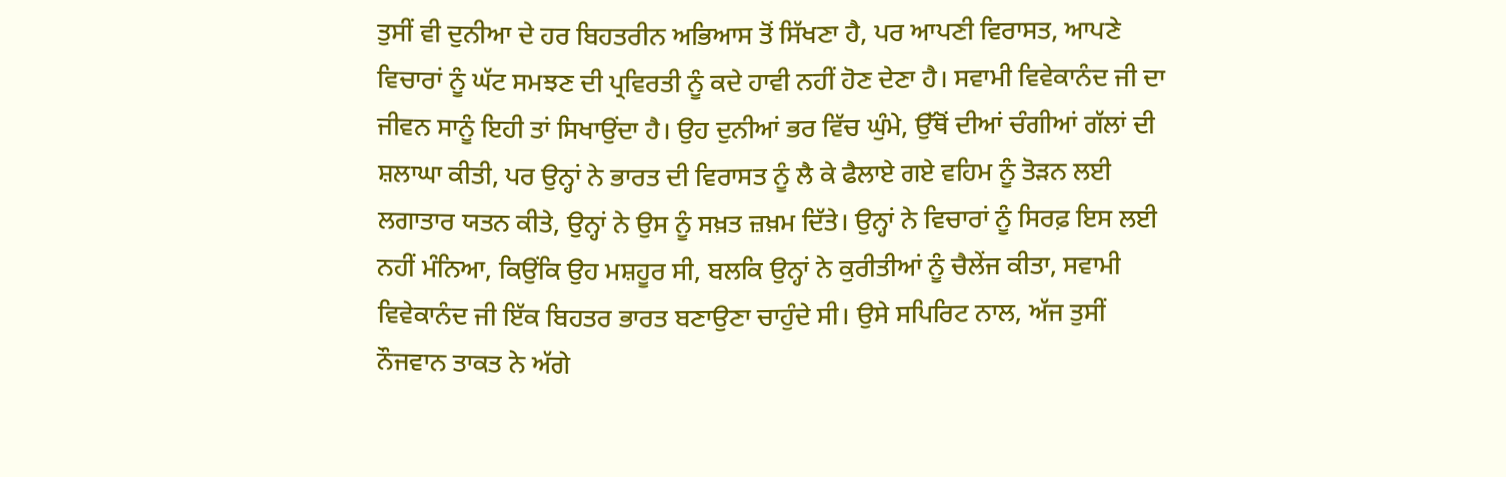ਤੁਸੀਂ ਵੀ ਦੁਨੀਆ ਦੇ ਹਰ ਬਿਹਤਰੀਨ ਅਭਿਆਸ ਤੋਂ ਸਿੱਖਣਾ ਹੈ, ਪਰ ਆਪਣੀ ਵਿਰਾਸਤ, ਆਪਣੇ ਵਿਚਾਰਾਂ ਨੂੰ ਘੱਟ ਸਮਝਣ ਦੀ ਪ੍ਰਵਿਰਤੀ ਨੂੰ ਕਦੇ ਹਾਵੀ ਨਹੀਂ ਹੋਣ ਦੇਣਾ ਹੈ। ਸਵਾਮੀ ਵਿਵੇਕਾਨੰਦ ਜੀ ਦਾ ਜੀਵਨ ਸਾਨੂੰ ਇਹੀ ਤਾਂ ਸਿਖਾਉਂਦਾ ਹੈ। ਉਹ ਦੁਨੀਆਂ ਭਰ ਵਿੱਚ ਘੁੰਮੇ, ਉੱਥੋਂ ਦੀਆਂ ਚੰਗੀਆਂ ਗੱਲਾਂ ਦੀ ਸ਼ਲਾਘਾ ਕੀਤੀ, ਪਰ ਉਨ੍ਹਾਂ ਨੇ ਭਾਰਤ ਦੀ ਵਿਰਾਸਤ ਨੂੰ ਲੈ ਕੇ ਫੈਲਾਏ ਗਏ ਵਹਿਮ ਨੂੰ ਤੋੜਨ ਲਈ ਲਗਾਤਾਰ ਯਤਨ ਕੀਤੇ, ਉਨ੍ਹਾਂ ਨੇ ਉਸ ਨੂੰ ਸਖ਼ਤ ਜ਼ਖ਼ਮ ਦਿੱਤੇ। ਉਨ੍ਹਾਂ ਨੇ ਵਿਚਾਰਾਂ ਨੂੰ ਸਿਰਫ਼ ਇਸ ਲਈ ਨਹੀਂ ਮੰਨਿਆ, ਕਿਉਂਕਿ ਉਹ ਮਸ਼ਹੂਰ ਸੀ, ਬਲਕਿ ਉਨ੍ਹਾਂ ਨੇ ਕੁਰੀਤੀਆਂ ਨੂੰ ਚੈਲੇਂਜ ਕੀਤਾ, ਸਵਾਮੀ ਵਿਵੇਕਾਨੰਦ ਜੀ ਇੱਕ ਬਿਹਤਰ ਭਾਰਤ ਬਣਾਉਣਾ ਚਾਹੁੰਦੇ ਸੀ। ਉਸੇ ਸਪਿਰਿਟ ਨਾਲ, ਅੱਜ ਤੁਸੀਂ ਨੌਜਵਾਨ ਤਾਕਤ ਨੇ ਅੱਗੇ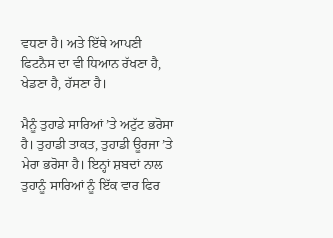ਵਧਣਾ ਹੈ। ਅਤੇ ਇੱਥੇ ਆਪਣੀ ਫਿਟਨੈਸ ਦਾ ਵੀ ਧਿਆਨ ਰੱਖਣਾ ਹੈ, ਖੇਡਣਾ ਹੈ, ਹੱਸਣਾ ਹੈ।

ਮੈਨੂੰ ਤੁਹਾਡੇ ਸਾਰਿਆਂ ’ਤੇ ਅਟੁੱਟ ਭਰੋਸਾ ਹੈ। ਤੁਹਾਡੀ ਤਾਕਤ, ਤੁਹਾਡੀ ਊਰਜਾ ’ਤੇ ਮੇਰਾ ਭਰੋਸਾ ਹੈ। ਇਨ੍ਹਾਂ ਸ਼ਬਦਾਂ ਨਾਲ ਤੁਹਾਨੂੰ ਸਾਰਿਆਂ ਨੂੰ ਇੱਕ ਵਾਰ ਫਿਰ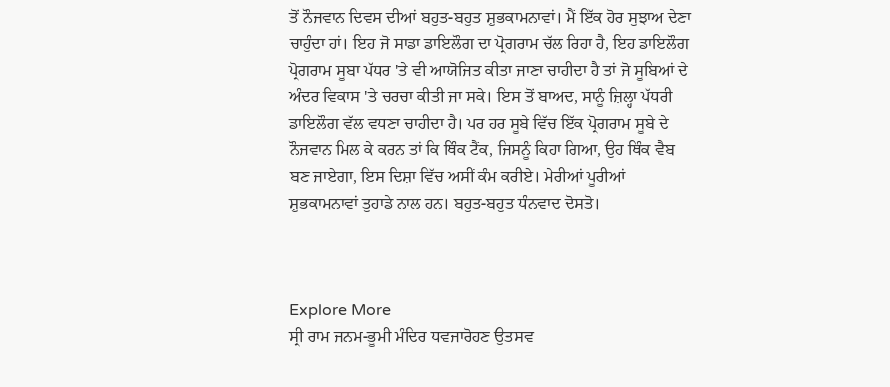ਤੋਂ ਨੌਜਵਾਨ ਦਿਵਸ ਦੀਆਂ ਬਹੁਤ-ਬਹੁਤ ਸ਼ੁਭਕਾਮਨਾਵਾਂ। ਮੈਂ ਇੱਕ ਹੋਰ ਸੁਝਾਅ ਦੇਣਾ ਚਾਹੁੰਦਾ ਹਾਂ। ਇਹ ਜੋ ਸਾਡਾ ਡਾਇਲੌਗ ਦਾ ਪ੍ਰੋਗਰਾਮ ਚੱਲ ਰਿਹਾ ਹੈ, ਇਹ ਡਾਇਲੌਗ ਪ੍ਰੋਗਰਾਮ ਸੂਬਾ ਪੱਧਰ 'ਤੇ ਵੀ ਆਯੋਜਿਤ ਕੀਤਾ ਜਾਣਾ ਚਾਹੀਦਾ ਹੈ ਤਾਂ ਜੋ ਸੂਬਿਆਂ ਦੇ ਅੰਦਰ ਵਿਕਾਸ 'ਤੇ ਚਰਚਾ ਕੀਤੀ ਜਾ ਸਕੇ। ਇਸ ਤੋਂ ਬਾਅਦ, ਸਾਨੂੰ ਜ਼ਿਲ੍ਹਾ ਪੱਧਰੀ ਡਾਇਲੌਗ ਵੱਲ ਵਧਣਾ ਚਾਹੀਦਾ ਹੈ। ਪਰ ਹਰ ਸੂਬੇ ਵਿੱਚ ਇੱਕ ਪ੍ਰੋਗਰਾਮ ਸੂਬੇ ਦੇ ਨੌਜਵਾਨ ਮਿਲ ਕੇ ਕਰਨ ਤਾਂ ਕਿ ਥਿੰਕ ਟੈਂਕ, ਜਿਸਨੂੰ ਕਿਹਾ ਗਿਆ, ਉਹ ਥਿੰਕ ਵੈਬ ਬਣ ਜਾਏਗਾ, ਇਸ ਦਿਸ਼ਾ ਵਿੱਚ ਅਸੀਂ ਕੰਮ ਕਰੀਏ। ਮੇਰੀਆਂ ਪੂਰੀਆਂ ਸ਼ੁਭਕਾਮਨਾਵਾਂ ਤੁਹਾਡੇ ਨਾਲ ਹਨ। ਬਹੁਤ-ਬਹੁਤ ਧੰਨਵਾਦ ਦੋਸਤੋ।



Explore More
ਸ੍ਰੀ ਰਾਮ ਜਨਮ-ਭੂਮੀ ਮੰਦਿਰ ਧਵਜਾਰੋਹਣ ਉਤਸਵ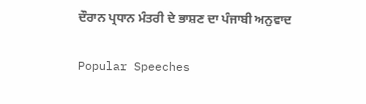ਦੌਰਾਨ ਪ੍ਰਧਾਨ ਮੰਤਰੀ ਦੇ ਭਾਸ਼ਣ ਦਾ ਪੰਜਾਬੀ ਅਨੁਵਾਦ

Popular Speeches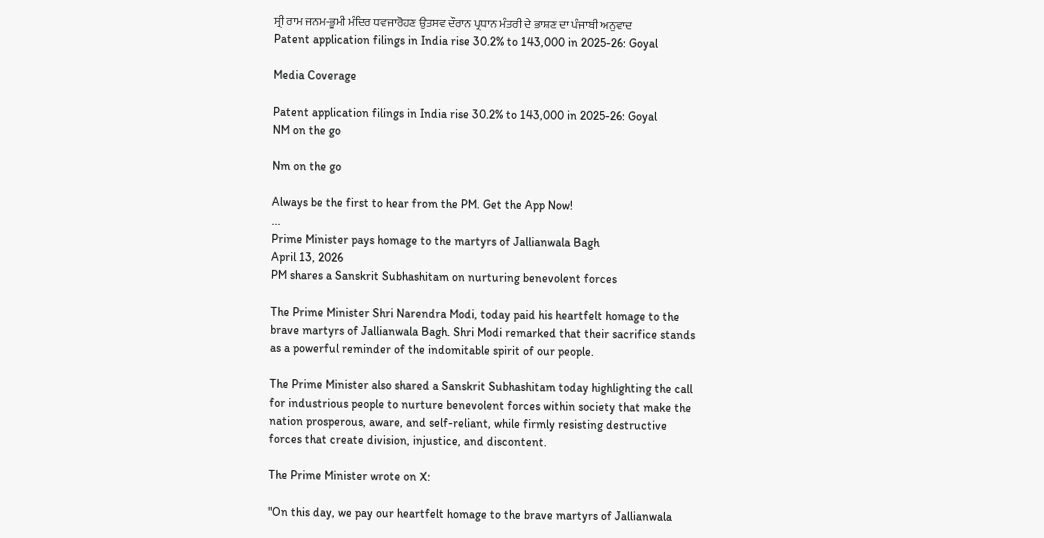ਸ੍ਰੀ ਰਾਮ ਜਨਮ-ਭੂਮੀ ਮੰਦਿਰ ਧਵਜਾਰੋਹਣ ਉਤਸਵ ਦੌਰਾਨ ਪ੍ਰਧਾਨ ਮੰਤਰੀ ਦੇ ਭਾਸ਼ਣ ਦਾ ਪੰਜਾਬੀ ਅਨੁਵਾਦ
Patent application filings in India rise 30.2% to 143,000 in 2025-26: Goyal

Media Coverage

Patent application filings in India rise 30.2% to 143,000 in 2025-26: Goyal
NM on the go

Nm on the go

Always be the first to hear from the PM. Get the App Now!
...
Prime Minister pays homage to the martyrs of Jallianwala Bagh
April 13, 2026
PM shares a Sanskrit Subhashitam on nurturing benevolent forces

The Prime Minister Shri Narendra Modi, today paid his heartfelt homage to the brave martyrs of Jallianwala Bagh. Shri Modi remarked that their sacrifice stands as a powerful reminder of the indomitable spirit of our people.

The Prime Minister also shared a Sanskrit Subhashitam today highlighting the call for industrious people to nurture benevolent forces within society that make the nation prosperous, aware, and self-reliant, while firmly resisting destructive forces that create division, injustice, and discontent.

The Prime Minister wrote on X:

"On this day, we pay our heartfelt homage to the brave martyrs of Jallianwala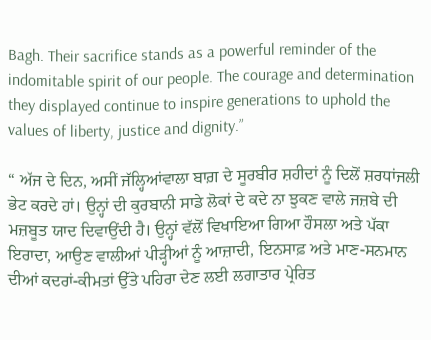Bagh. Their sacrifice stands as a powerful reminder of the indomitable spirit of our people. The courage and determination they displayed continue to inspire generations to uphold the values of liberty, justice and dignity.”

“ ਅੱਜ ਦੇ ਦਿਨ, ਅਸੀਂ ਜੱਲ੍ਹਿਆਂਵਾਲਾ ਬਾਗ਼ ਦੇ ਸੂਰਬੀਰ ਸ਼ਹੀਦਾਂ ਨੂੰ ਦਿਲੋਂ ਸ਼ਰਧਾਂਜਲੀ ਭੇਟ ਕਰਦੇ ਹਾਂ। ਉਨ੍ਹਾਂ ਦੀ ਕੁਰਬਾਨੀ ਸਾਡੇ ਲੋਕਾਂ ਦੇ ਕਦੇ ਨਾ ਝੁਕਣ ਵਾਲੇ ਜਜ਼ਬੇ ਦੀ ਮਜ਼ਬੂਤ ਯਾਦ ਦਿਵਾਉਂਦੀ ਹੈ। ਉਨ੍ਹਾਂ ਵੱਲੋਂ ਵਿਖਾਇਆ ਗਿਆ ਹੌਸਲਾ ਅਤੇ ਪੱਕਾ ਇਰਾਦਾ, ਆਉਣ ਵਾਲੀਆਂ ਪੀੜ੍ਹੀਆਂ ਨੂੰ ਆਜ਼ਾਦੀ, ਇਨਸਾਫ਼ ਅਤੇ ਮਾਣ-ਸਨਮਾਨ ਦੀਆਂ ਕਦਰਾਂ-ਕੀਮਤਾਂ ਉੱਤੇ ਪਹਿਰਾ ਦੇਣ ਲਈ ਲਗਾਤਾਰ ਪ੍ਰੇਰਿਤ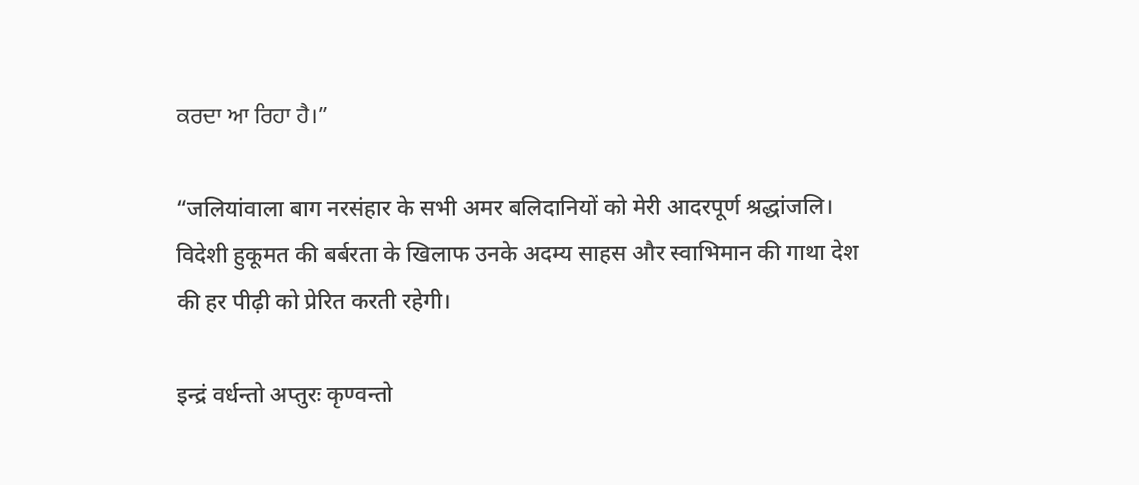ਕਰਦਾ ਆ ਰਿਹਾ ਹੈ।”

“जलियांवाला बाग नरसंहार के सभी अमर बलिदानियों को मेरी आदरपूर्ण श्रद्धांजलि। विदेशी हुकूमत की बर्बरता के खिलाफ उनके अदम्य साहस और स्वाभिमान की गाथा देश की हर पीढ़ी को प्रेरित करती रहेगी।

इन्द्रं वर्धन्तो अप्तुरः कृण्वन्तो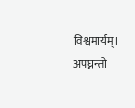विश्वमार्यम्।
अपघ्नन्तो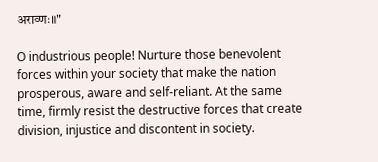अराव्णः॥"

O industrious people! Nurture those benevolent forces within your society that make the nation prosperous, aware and self-reliant. At the same time, firmly resist the destructive forces that create division, injustice and discontent in society.